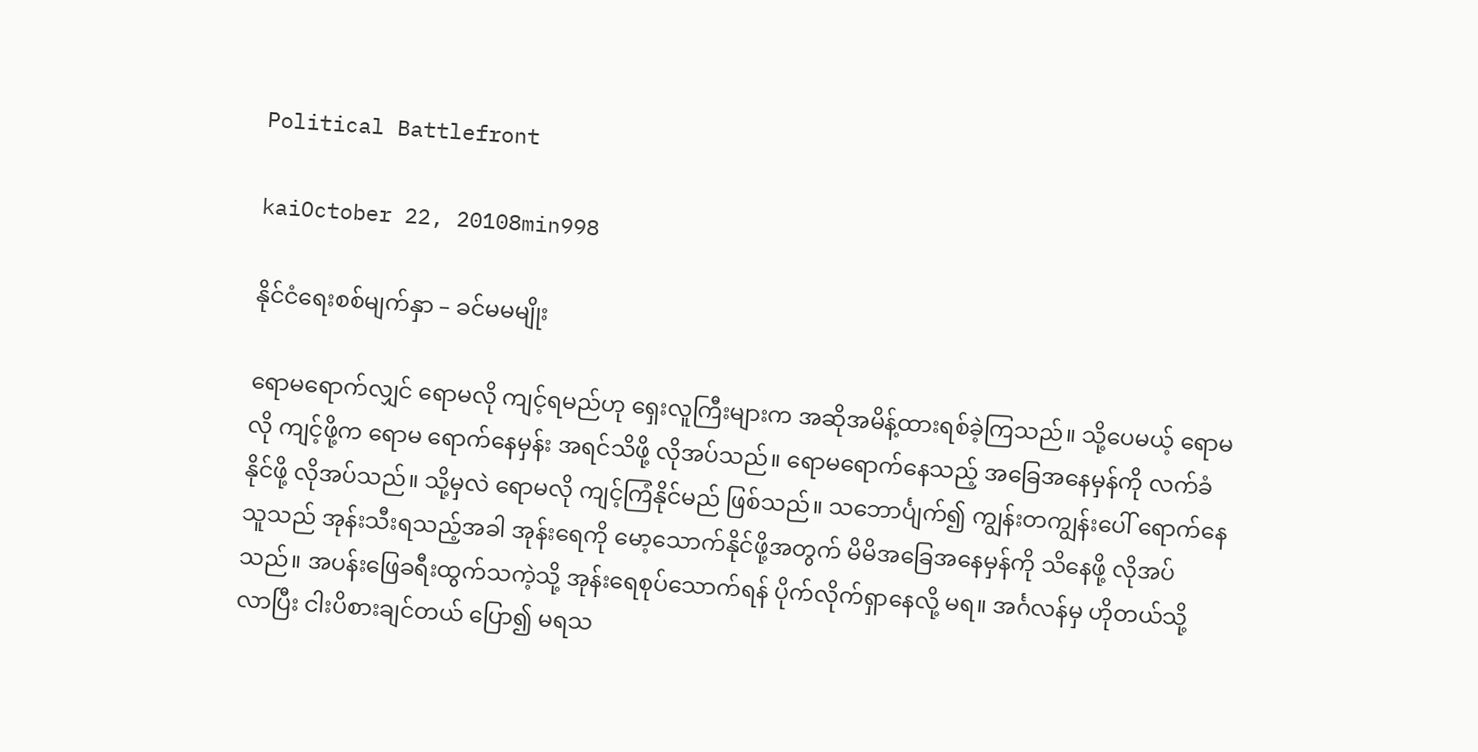Political Battlefront

kaiOctober 22, 20108min998

နိုင်ငံရေးစစ်မျက်နှာ – ခင်မမမျိုး

ရောမရောက်လျှင် ရောမလို ကျင့်ရမည်ဟု ရှေးလူကြီးများက အဆိုအမိန့်ထားရစ်ခဲ့ကြသည်။ သို့ပေမယ့် ရောမလို ကျင့်ဖို့က ရောမ ရောက်နေမှန်း အရင်သိဖို့ လိုအပ်သည်။ ရောမရောက်နေသည့် အခြေအနေမှန်ကို လက်ခံနိုင်ဖို့ လိုအပ်သည်။ သို့မှလဲ ရောမလို ကျင့်ကြံနိုင်မည် ဖြစ်သည်။ သဘောင်္ပျက်၍ ကျွန်းတကျွန်းပေါ် ရောက်နေသူသည် အုန်းသီးရသည့်အခါ အုန်းရေကို မော့သောက်နိုင်ဖို့အတွက် မိမိအခြေအနေမှန်ကို သိနေဖို့ လိုအပ်သည်။ အပန်းဖြေခရီးထွက်သကဲ့သို့ အုန်းရေစုပ်သောက်ရန် ပိုက်လိုက်ရှာနေလို့ မရ။ အင်္ဂလန်မှ ဟိုတယ်သို့ လာပြီး ငါးပိစားချင်တယ် ပြော၍ မရသ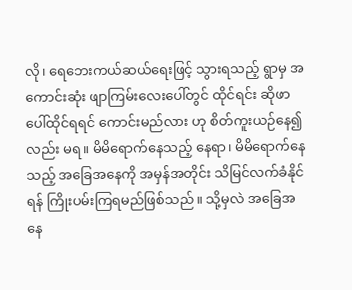လို၊ ရေဘေးကယ်ဆယ်ရေးဖြင့် သွားရသည့် ရွာမှ အကောင်းဆုံး ဖျာကြမ်းလေးပေါ်တွင် ထိုင်ရင်း ဆိုဖာပေါ်ထိုင်ရရင် ကောင်းမည်လား ဟု စိတ်ကူးယဉ်နေ၍လည်း မရ။ မိမိရောက်နေသည့် နေရာ၊ မိမိရောက်နေသည့် အခြေအနေကို အမှန်အတိုင်း သိမြင်လက်ခံနိုင်ရန် ကြိုးပမ်းကြရမည်ဖြစ်သည်။ သို့မှလဲ အခြေအနေ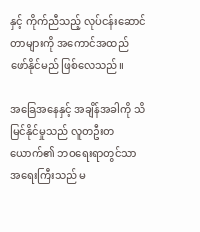နှင့် ကိုက်ညီသည့် လုပ်ငန်းဆောင်တာများကို အကောင်အထည် ဖော်နိုင်မည် ဖြစ်လေသည်။

အခြေအနေနှင့် အချိန်အခါကို သိမြင်နိုင်မှုသည် လူတဦးတယောက်၏ ဘဝရေးရာတွင်သာ အရေးကြီးသည် မ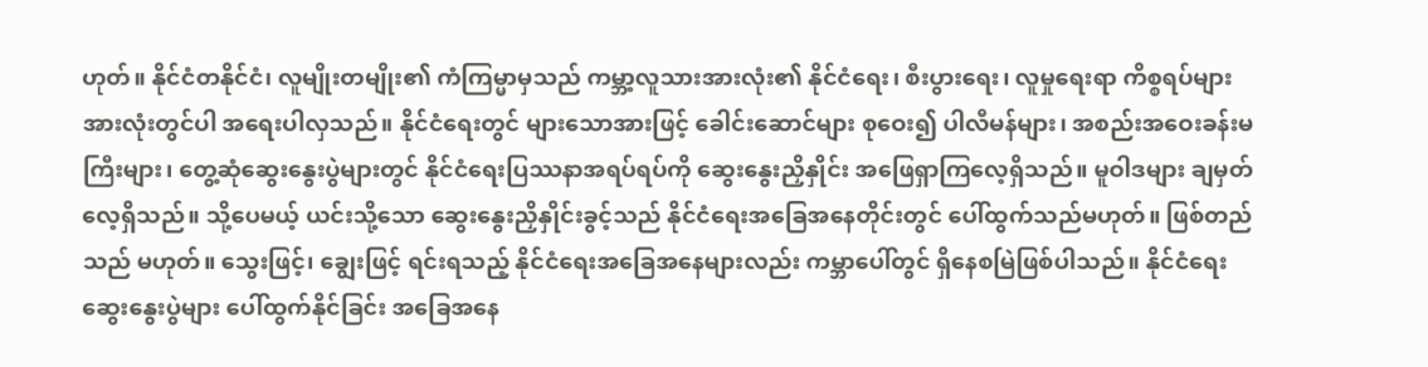ဟုတ်။ နိုင်ငံတနိုင်ငံ၊ လူမျိုးတမျိုး၏ ကံကြမ္မာမှသည် ကမ္ဘာ့လူသားအားလုံး၏ နိုင်ငံရေး၊ စီးပွားရေး၊ လူမှုရေးရာ ကိစ္စရပ်များအားလုံးတွင်ပါ အရေးပါလှသည်။ နိုင်ငံရေးတွင် များသောအားဖြင့် ခေါင်းဆောင်များ စုဝေး၍ ပါလီမန်များ၊ အစည်းအဝေးခန်းမကြီးများ၊ တွေ့ဆုံဆွေးနွေးပွဲများတွင် နိုင်ငံရေးပြဿနာအရပ်ရပ်ကို ဆွေးနွေးညှိနှိုင်း အဖြေရှာကြလေ့ရှိသည်။ မူဝါဒများ ချမှတ်လေ့ရှိသည်။ သို့ပေမယ့် ယင်းသို့သော ဆွေးနွေးညှိနှိုင်းခွင့်သည် နိုင်ငံရေးအခြေအနေတိုင်းတွင် ပေါ်ထွက်သည်မဟုတ်။ ဖြစ်တည်သည် မဟုတ်။ သွေးဖြင့်၊ ချွေးဖြင့် ရင်းရသည့် နိုင်ငံရေးအခြေအနေများလည်း ကမ္ဘာပေါ်တွင် ရှိနေစမြဲဖြစ်ပါသည်။ နိုင်ငံရေးဆွေးနွေးပွဲများ ပေါ်ထွက်နိုင်ခြင်း အခြေအနေ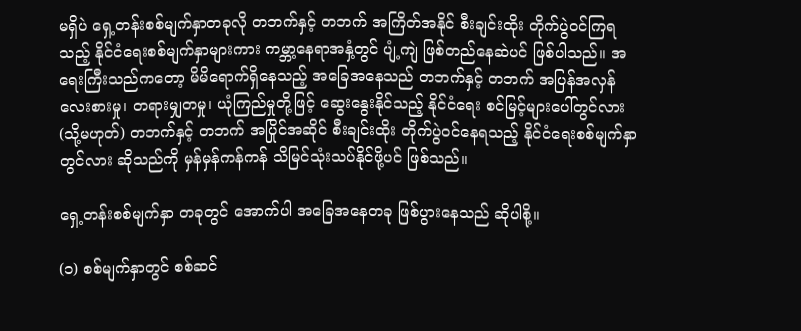မရှိပဲ ရှေ့တန်းစစ်မျက်နှာတခုလို တဘက်နှင့် တဘက် အကြိတ်အနိုင် စီးချင်းထိုး တိုက်ပွဲဝင်ကြရသည့် နိုင်ငံရေးစစ်မျက်နှာများကား ကမ္ဘာ့နေရာအနှံ့တွင် ပျံ့ကျဲ ဖြစ်တည်နေဆဲပင် ဖြစ်ပါသည်။ အရေးကြီးသည်ကတော့ မိမိရောက်ရှိနေသည့် အခြေအနေသည် တဘက်နှင့် တဘက် အပြန်အလှန်လေးစားမှု၊ တရားမျှတမှု၊ ယုံကြည်မှုတို့ဖြင့် ဆွေးနွေးနိုင်သည့် နိုင်ငံရေး စင်မြင့်များပေါ်တွင်လား (သို့မဟုတ်) တဘက်နှင့် တဘက် အပြိုင်အဆိုင် စီးချင်းထိုး တိုက်ပွဲဝင်နေရသည့် နိုင်ငံရေးစစ်မျက်နှာတွင်လား ဆိုသည်ကို မှန်မှန်ကန်ကန် သိမြင်သုံးသပ်နိုင်ဖို့ပင် ဖြစ်သည်။

ရှေ့တန်းစစ်မျက်နှာ တခုတွင် အောက်ပါ အခြေအနေတခု ဖြစ်ပွားနေသည် ဆိုပါစို့။

(၁) စစ်မျက်နှာတွင် စစ်ဆင်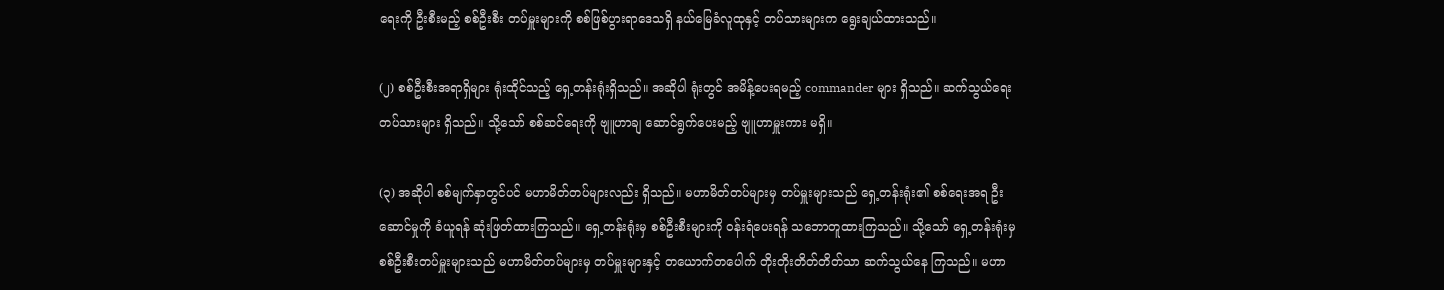ရေးကို ဦးစီးမည့် စစ်ဦးစီး တပ်မှူးများကို စစ်ဖြစ်ပွားရာဒေသရှိ နယ်မြေခံလူထုနှင့် တပ်သားများက ရွေးချယ်ထားသည်။

(၂) စစ်ဦးစီးအရာရှိများ ရုံးထိုင်သည့် ရှေ့တန်းရုံးရှိသည်။ အဆိုပါ ရုံးတွင် အမိန့်ပေးရမည့် commander များ ရှိသည်။ ဆက်သွယ်ရေးတပ်သားများ ရှိသည်။ သို့သော် စစ်ဆင်ရေးကို ဗျူဟာချ ဆောင်ရွက်ပေးမည့် ဗျူဟာမှူးကား မရှိ။

(၃) အဆိုပါ စစ်မျက်နှာတွင်ပင် မဟာမိတ်တပ်များလည်း ရှိသည်။ မဟာမိတ်တပ်များမှ တပ်မှူးများသည် ရှေ့တန်းရုံး၏ စစ်ရေးအရ ဦးဆောင်မှုကို ခံယူရန် ဆုံးဖြတ်ထားကြသည်။ ရှေ့တန်းရုံးမှ စစ်ဦးစီးများကို ဝန်းရံပေးရန် သဘောတူထားကြသည်။ သို့သော် ရှေ့တန်းရုံးမှ စစ်ဦးစီးတပ်မှူးများသည် မဟာမိတ်တပ်များမှ တပ်မှူးများနှင့် တယောက်တပေါက် တိုးတိုးတိတ်တိတ်သာ ဆက်သွယ်နေ ကြသည်။ မဟာ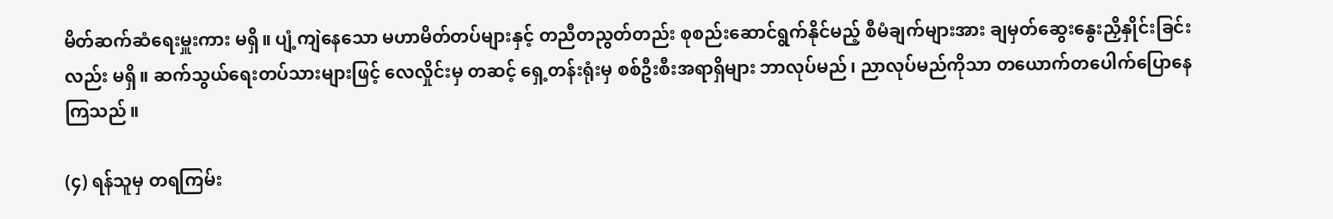မိတ်ဆက်ဆံရေးမှူးကား မရှိ။ ပျံ့ကျဲနေသော မဟာမိတ်တပ်များနှင့် တညီတညွတ်တည်း စုစည်းဆောင်ရွက်နိုင်မည့် စီမံချက်များအား ချမှတ်ဆွေးနွေးညှိနှိုင်းခြင်းလည်း မရှိ။ ဆက်သွယ်ရေးတပ်သားများဖြင့် လေလှိုင်းမှ တဆင့် ရှေ့တန်းရုံးမှ စစ်ဦးစီးအရာရှိများ ဘာလုပ်မည်၊ ညာလုပ်မည်ကိုသာ တယောက်တပေါက်ပြောနေကြသည်။

(၄) ရန်သူမှ တရကြမ်း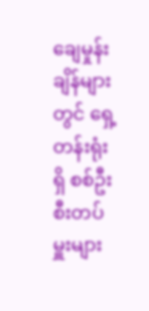ချေမှုန်းချိန်များတွင် ရှေ့တန်းရုံးရှိ စစ်ဦးစီးတပ်မှူးများ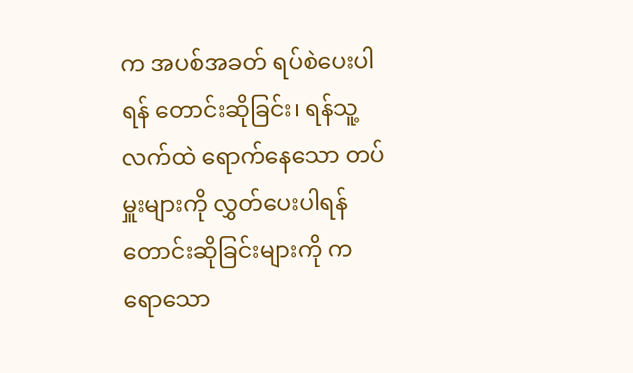က အပစ်အခတ် ရပ်စဲပေးပါရန် တောင်းဆိုခြင်း၊ ရန်သူ့လက်ထဲ ရောက်နေသော တပ်မှူးများကို လွှတ်ပေးပါရန် တောင်းဆိုခြင်းများကို ကရောသော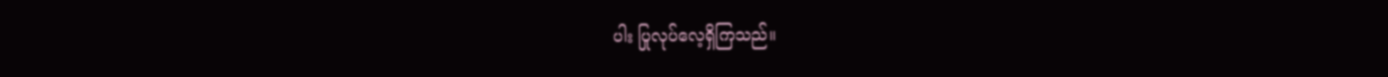ပါး ပြုလုပ်လေ့ရှိကြသည်။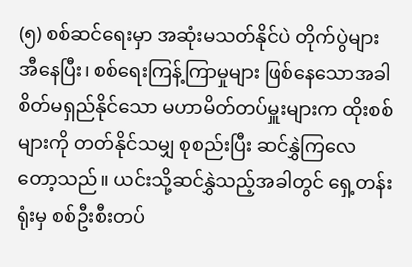(၅) စစ်ဆင်ရေးမှာ အဆုံးမသတ်နိုင်ပဲ တိုက်ပွဲများအီနေပြီး၊ စစ်ရေးကြန့်ကြာမှုများ ဖြစ်နေသောအခါ စိတ်မရှည်နိုင်သော မဟာမိတ်တပ်မှူးများက ထိုးစစ်များကို တတ်နိုင်သမျှ စုစည်းပြီး ဆင်နွှဲကြလေတော့သည်။ ယင်းသို့ဆင်နွှဲသည့်အခါတွင် ရှေ့တန်းရုံးမှ စစ်ဦးစီးတပ်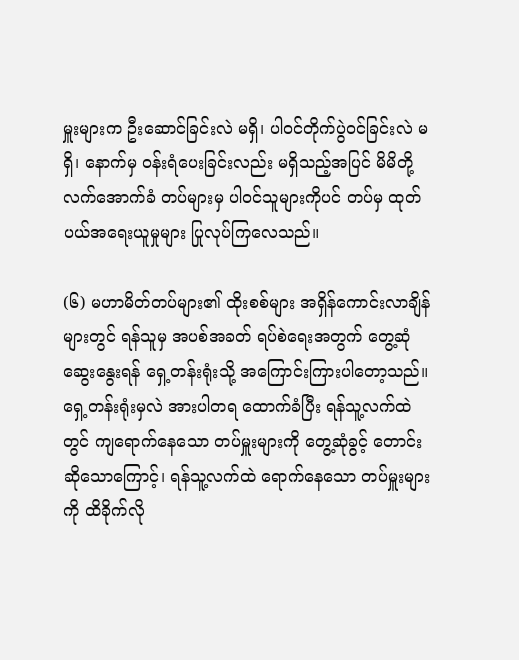မှူးများက ဦးဆောင်ခြင်းလဲ မရှိ၊ ပါဝင်တိုက်ပွဲဝင်ခြင်းလဲ မရှိ၊ နောက်မှ ဝန်းရံပေးခြင်းလည်း မရှိသည့်အပြင် မိမိတို့ လက်အောက်ခံ တပ်များမှ ပါဝင်သူများကိုပင် တပ်မှ ထုတ်ပယ်အရေးယူမှုများ ပြုလုပ်ကြလေသည်။

(၆) မဟာမိတ်တပ်များ၏ ထိုးစစ်များ အရှိန်ကောင်းလာချိန်များတွင် ရန်သူမှ အပစ်အခတ် ရပ်စဲရေးအတွက် တွေ့ဆုံဆွေးနွေးရန် ရှေ့တန်းရုံးသို့ အကြောင်းကြားပါတော့သည်။ ရှေ့တန်းရုံးမှလဲ အားပါတရ ထောက်ခံပြီး ရန်သူ့လက်ထဲတွင် ကျရောက်နေသော တပ်မှူးများကို တွေ့ဆုံခွင့် တောင်းဆိုသောကြောင့်၊ ရန်သူ့လက်ထဲ ရောက်နေသော တပ်မှူးများကို ထိခိုက်လို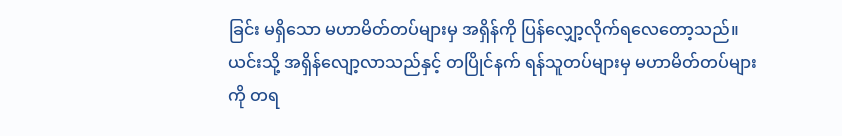ခြင်း မရှိသော မဟာမိတ်တပ်များမှ အရှိန်ကို ပြန်လျှော့လိုက်ရလေတော့သည်။ ယင်းသို့ အရှိန်လျော့လာသည်နှင့် တပြိုင်နက် ရန်သူတပ်များမှ မဟာမိတ်တပ်များကို တရ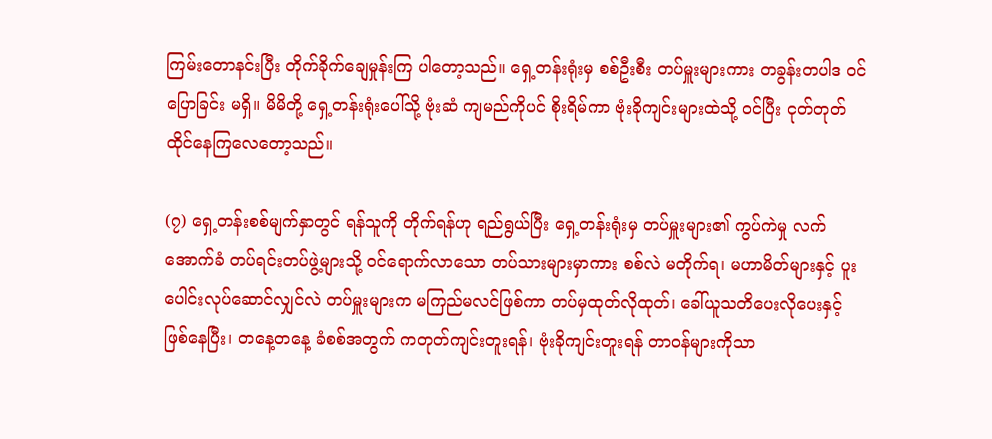ကြမ်းတောနင်းပြီး တိုက်ခိုက်ချေမှုန်းကြ ပါတော့သည်။ ရှေ့တန်းရုံးမှ စစ်ဦးစီး တပ်မှူးများကား တခွန်းတပါဒ ဝင်ပြောခြင်း မရှိ။ မိမိတို့ ရှေ့တန်းရုံးပေါ်သို့ ဗုံးဆံ ကျမည်ကိုပင် စိုးရိမ်ကာ ဗုံးခိုကျင်းများထဲသို့ ဝင်ပြီး ငုတ်တုတ် ထိုင်နေကြလေတော့သည်။

(၇) ရှေ့တန်းစစ်မျက်နှာတွင် ရန်သူကို တိုက်ရန်ဟု ရည်ရွယ်ပြီး ရှေ့တန်းရုံးမှ တပ်မှူးများ၏ ကွပ်ကဲမှု လက်အောက်ခံ တပ်ရင်းတပ်ဖွဲ့များသို့ ဝင်ရောက်လာသော တပ်သားများမှာကား စစ်လဲ မတိုက်ရ၊ မဟာမိတ်များနှင့် ပူးပေါင်းလုပ်ဆောင်လျှင်လဲ တပ်မှူးများက မကြည်မလင်ဖြစ်ကာ တပ်မှထုတ်လိုထုတ်၊ ခေါ်ယူသတိပေးလိုပေးနှင့် ဖြစ်နေပြီး၊ တနေ့တနေ့ ခံစစ်အတွက် ကတုတ်ကျင်းတူးရန်၊ ဗုံးခိုကျင်းတူးရန် တာဝန်များကိုသာ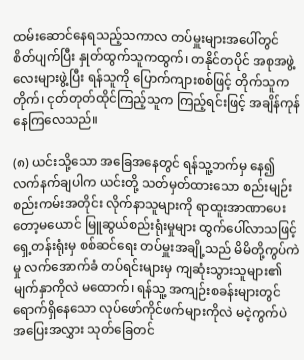ထမ်းဆောင်နေရသည့်သကာလ တပ်မှူးများအပေါ်တွင် စိတ်ပျက်ပြီး နှုတ်ထွက်သူကထွက်၊ တနိုင်တပိုင် အစုအဖွဲ့လေးများဖွဲ့ပြီး ရန်သူကို ပြောက်ကျားစစ်ဖြင့် တိုက်သူက တိုက်၊ ငုတ်တုတ်ထိုင်ကြည့်သူက ကြည့်ရင်းဖြင့် အချိန်ကုန်နေကြလေသည်။

(၈) ယင်းသို့သော အခြေအနေတွင် ရန်သူ့ဘက်မှ နေ၍ လက်နက်ချပါက ယင်းတို့ သတ်မှတ်ထားသော စည်းမျဉ်းစည်းကမ်းအတိုင်း လိုက်နာသူများကို ရာထူးအာဏာပေးတော့မယောင် မြူဆွယ်စည်းရုံးမှုများ ထွက်ပေါ်လာသဖြင့် ရှေ့တန်းရုံးမှ စစ်ဆင်ရေး တပ်မှူးအချို့သည် မိမိတို့ကွပ်ကဲမှု လက်အောက်ခံ တပ်ရင်းများမှ ကျဆုံးသွားသူများ၏ မျက်နှာကိုလဲ မထောက်၊ ရန်သူ့ အကျဉ်းစခန်းများတွင် ရောက်ရှိနေသော လုပ်ဖော်ကိုင်ဖက်များကိုလဲ မငဲ့ကွက်ပဲ အပြေးအလွှား သုတ်ခြေတင်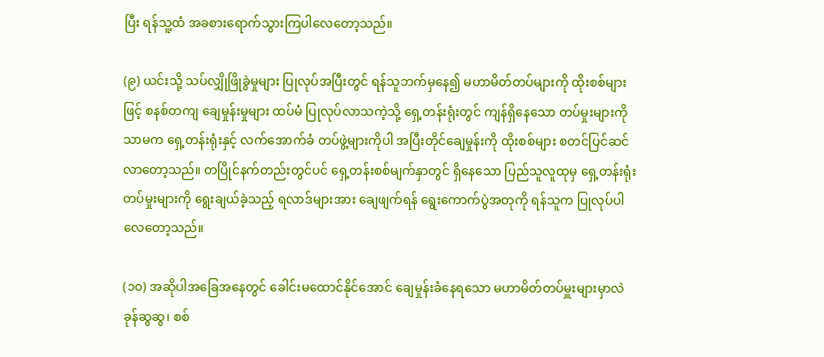ပြီး ရန်သူ့ထံ အခစားရောက်သွားကြပါလေတော့သည်။

(၉) ယင်းသို့ သပ်လျှိုဖြိုခွဲမှုများ ပြုလုပ်အပြီးတွင် ရန်သူဘက်မှနေ၍ မဟာမိတ်တပ်များကို ထိုးစစ်များဖြင့် စနစ်တကျ ချေမှုန်းမှုများ ထပ်မံ ပြုလုပ်လာသကဲ့သို့ ရှေ့တန်းရုံးတွင် ကျန်ရှိနေသော တပ်မှုးများကိုသာမက ရှေ့တန်းရုံးနှင့် လက်အောက်ခံ တပ်ဖွဲ့များကိုပါ အပြီးတိုင်ချေမှုန်းကို ထိုးစစ်များ စတင်ပြင်ဆင်လာတော့သည်။ တပြိုင်နက်တည်းတွင်ပင် ရှေ့တန်းစစ်မျက်နှာတွင် ရှိနေသော ပြည်သူလူထုမှ ရှေ့တန်းရုံးတပ်မှုးများကို ရွေးချယ်ခဲ့သည့် ရလာဒ်များအား ချေဖျက်ရန် ရွေးကောက်ပွဲအတုကို ရန်သူက ပြုလုပ်ပါလေတော့သည်။

(၁၀) အဆိုပါအခြေအနေတွင် ခေါင်းမထောင်နိုင်အောင် ချေမှုန်းခံနေရသော မဟာမိတ်တပ်မှူးများမှာလဲ ခုန်ဆွဆွ၊ စစ်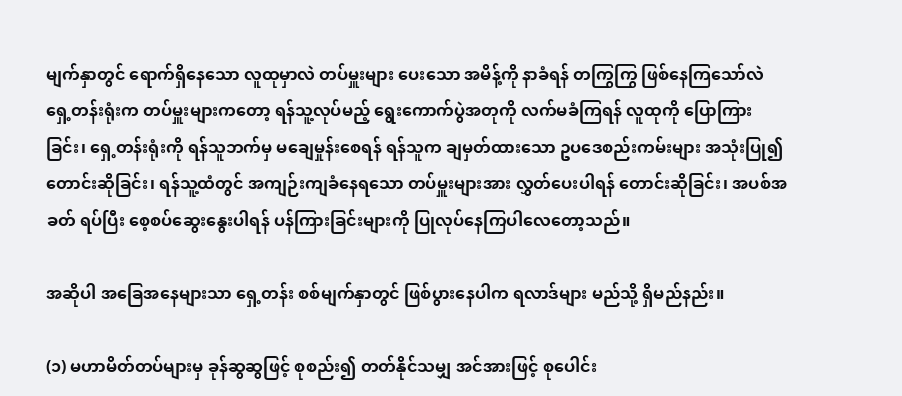မျက်နှာတွင် ရောက်ရှိနေသော လူထုမှာလဲ တပ်မှူးများ ပေးသော အမိန့်ကို နာခံရန် တကြွကြွ ဖြစ်နေကြသော်လဲ ရှေ့တန်းရုံးက တပ်မှူးများကတော့ ရန်သူ့လုပ်မည့် ရွေးကောက်ပွဲအတုကို လက်မခံကြရန် လူထုကို ပြောကြားခြင်း၊ ရှေ့တန်းရုံးကို ရန်သူဘက်မှ မချေမှုန်းစေရန် ရန်သူက ချမှတ်ထားသော ဥပဒေစည်းကမ်းများ အသုံးပြု၍ တောင်းဆိုခြင်း၊ ရန်သူ့ထံတွင် အကျဉ်းကျခံနေရသော တပ်မှူးများအား လွှတ်ပေးပါရန် တောင်းဆိုခြင်း၊ အပစ်အခတ် ရပ်ပြီး စေ့စပ်ဆွေးနွေးပါရန် ပန်ကြားခြင်းများကို ပြုလုပ်နေကြပါလေတော့သည်။

အဆိုပါ အခြေအနေများသာ ရှေ့တန်း စစ်မျက်နှာတွင် ဖြစ်ပွားနေပါက ရလာဒ်များ မည်သို့ ရှိမည်နည်း။

(၁) မဟာမိတ်တပ်များမှ ခုန်ဆွဆွဖြင့် စုစည်း၍ တတ်နိုင်သမျှ အင်အားဖြင့် စုပေါင်း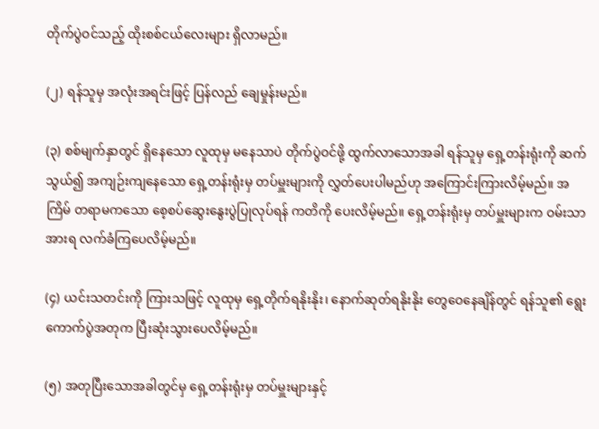တိုက်ပွဲဝင်သည့် ထိုးစစ်ငယ်လေးများ ရှိလာမည်။

(၂) ရန်သူမှ အလုံးအရင်းဖြင့် ပြန်လည် ချေမှုန်းမည်။

(၃) စစ်မျက်နှာတွင် ရှိနေသော လူထုမှ မနေသာပဲ တိုက်ပွဲဝင်ဖို့ ထွက်လာသောအခါ ရန်သူမှ ရှေ့တန်းရုံးကို ဆက်သွယ်၍ အကျဉ်းကျနေသော ရှေ့တန်းရုံးမှ တပ်မှူးများကို လွှတ်ပေးပါမည်ဟု အကြောင်းကြားလိမ့်မည်။ အကြိမ် တရာမကသော စေ့စပ်ဆွေးနွေးပွဲပြုလုပ်ရန် ကတိကို ပေးလိမ့်မည်။ ရှေ့တန်းရုံးမှ တပ်မှူးများက ဝမ်းသာအားရ လက်ခံကြပေလိမ့်မည်။

(၄) ယင်းသတင်းကို ကြားသဖြင့် လူထုမှ ရှေ့တိုက်ရနိုးနိုး၊ နောက်ဆုတ်ရနိုးနိုး တွေဝေနေချိန်တွင် ရန်သူ၏ ရွေးကောက်ပွဲအတုက ပြီးဆုံးသွားပေလိမ့်မည်။

(၅) အတုပြီးသောအခါတွင်မှ ရှေ့တန်းရုံးမှ တပ်မှူးများနှင့်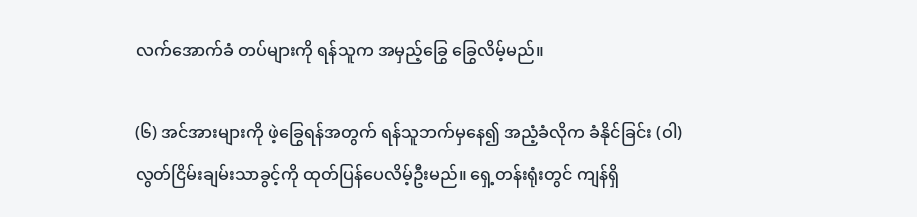လက်အောက်ခံ တပ်များကို ရန်သူက အမှည့်ခြွေ ခြွေလိမ့်မည်။

(၆) အင်အားများကို ဖဲ့ခြွေရန်အတွက် ရန်သူဘက်မှနေ၍ အညံ့ခံလိုက ခံနိုင်ခြင်း (ဝါ) လွတ်ငြိမ်းချမ်းသာခွင့်ကို ထုတ်ပြန်ပေလိမ့်ဦးမည်။ ရှေ့တန်းရုံးတွင် ကျန်ရှိ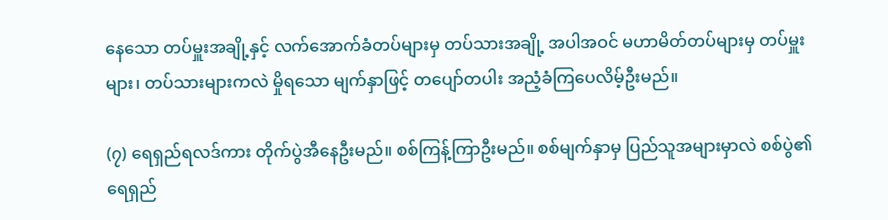နေသော တပ်မှူးအချို့နှင့် လက်အောက်ခံတပ်များမှ တပ်သားအချို့ အပါအဝင် မဟာမိတ်တပ်များမှ တပ်မှူးများ၊ တပ်သားများကလဲ မှိုရသော မျက်နှာဖြင့် တပျော်တပါး အညံ့ခံကြပေလိမ့်ဦးမည်။

(၇) ရေရှည်ရလဒ်ကား တိုက်ပွဲအီနေဦးမည်။ စစ်ကြန့်ကြာဦးမည်။ စစ်မျက်နှာမှ ပြည်သူအများမှာလဲ စစ်ပွဲ၏ ရေရှည်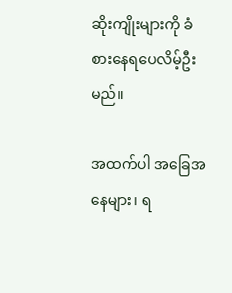ဆိုးကျိုးများကို ခံစားနေရပေလိမ့်ဦးမည်။

အထက်ပါ အခြေအနေများ၊ ရ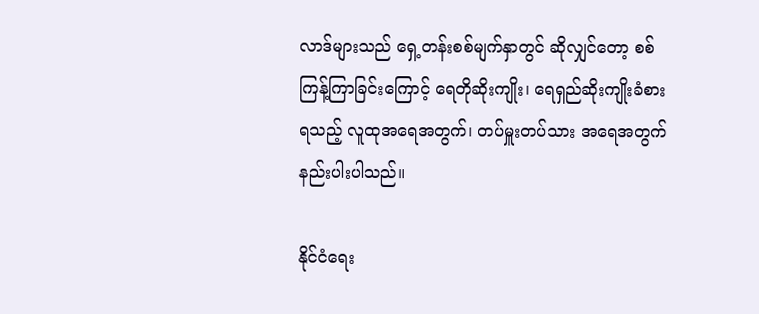လာဒ်များသည် ရှေ့တန်းစစ်မျက်နှာတွင် ဆိုလျှင်တော့ စစ်ကြန့်ကြာခြင်းကြောင့် ရေတိုဆိုးကျိုး၊ ရေရှည်ဆိုးကျိုးခံစားရသည့် လူထုအရေအတွက်၊ တပ်မှူးတပ်သား အရေအတွက် နည်းပါးပါသည်။

နိုင်ငံရေး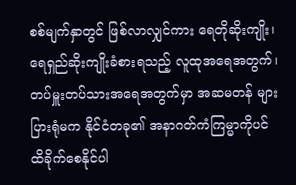စစ်မျက်နှာတွင် ဖြစ်လာလျှင်ကား ရေတိုဆိုးကျိုး၊ ရေရှည်ဆိုးကျိုးခံစားရသည့် လူထုအရေအတွက်၊ တပ်မှူးတပ်သားအရေအတွက်မှာ အဆမတန် များပြားရုံမက နိုင်ငံတခု၏ အနာဂတ်ကံကြမ္မာကိုပင် ထိခိုက်စေနိုင်ပါ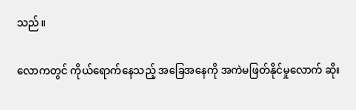သည်။

လောကတွင် ကိုယ်ရောက်နေသည့် အခြေအနေကို အကဲမဖြတ်နိုင်မှုလောက် ဆိုး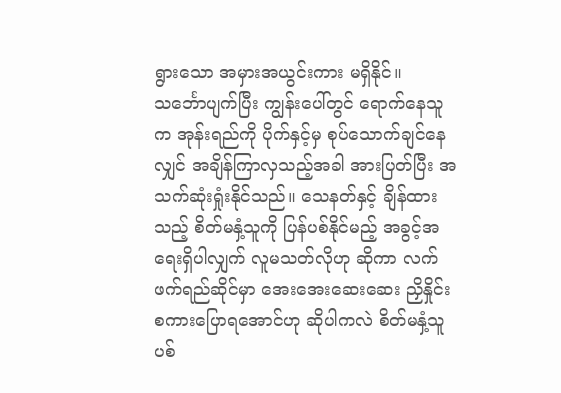ရွားသော အမှားအယွင်းကား မရှိနိုင်။ သင်္ဘောပျက်ပြီး ကျွန်းပေါ်တွင် ရောက်နေသူက အုန်းရည်ကို ပိုက်နှင့်မှ စုပ်သောက်ချင်နေလျှင် အချိန်ကြာလှသည့်အခါ အားပြတ်ပြီး အသက်ဆုံးရှုံးနိုင်သည်။ သေနတ်နှင့် ချိန်ထားသည့် စိတ်မနှံ့သူကို ပြန်ပစ်နိုင်မည့် အခွင့်အရေးရှိပါလျှက် လူမသတ်လိုဟု ဆိုကာ လက်ဖက်ရည်ဆိုင်မှာ အေးအေးဆေးဆေး ညှိနှိုင်းစကားပြောရအောင်ဟု ဆိုပါကလဲ စိတ်မနှံ့သူ ပစ်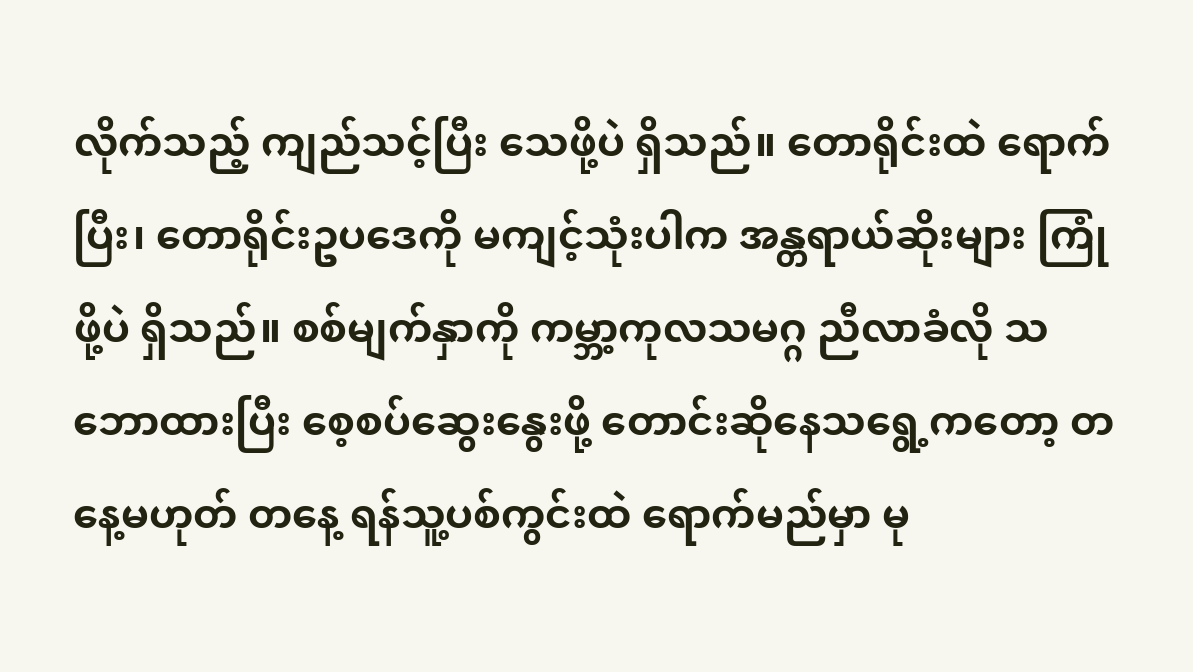လိုက်သည့် ကျည်သင့်ပြီး သေဖို့ပဲ ရှိသည်။ တောရိုင်းထဲ ရောက်ပြီး၊ တောရိုင်းဥပဒေကို မကျင့်သုံးပါက အန္တရာယ်ဆိုးများ ကြုံဖို့ပဲ ရှိသည်။ စစ်မျက်နှာကို ကမ္ဘာ့ကုလသမဂ္ဂ ညီလာခံလို သဘောထားပြီး စေ့စပ်ဆွေးနွေးဖို့ တောင်းဆိုနေသရွေ့ကတော့ တနေ့မဟုတ် တနေ့ ရန်သူ့ပစ်ကွင်းထဲ ရောက်မည်မှာ မု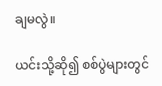ချမလွဲ။

ယင်းသို့ဆို၍ စစ်ပွဲများတွင်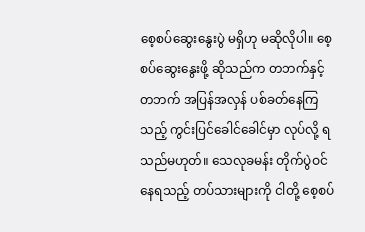စေ့စပ်ဆွေးနွေးပွဲ မရှိဟု မဆိုလိုပါ။ စေ့စပ်ဆွေးနွေးဖို့ ဆိုသည်က တဘက်နှင့်တဘက် အပြန်အလှန် ပစ်ခတ်နေကြသည့် ကွင်းပြင်ခေါင်ခေါင်မှာ လုပ်လို့ ရသည်မဟုတ်။ သေလုခမန်း တိုက်ပွဲဝင်နေရသည့် တပ်သားများကို ငါတို့ စေ့စပ်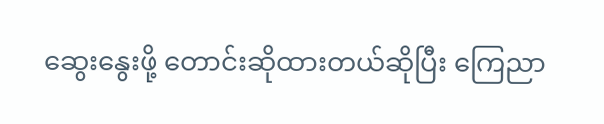ဆွေးနွေးဖို့ တောင်းဆိုထားတယ်ဆိုပြီး ကြေညာ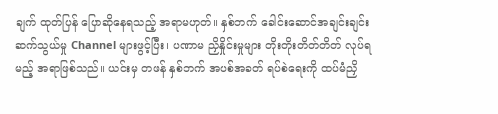ချက် ထုတ်ပြန် ပြောဆိုနေရသည့် အရာမဟုတ်။ နှစ်ဘက် ခေါင်းဆောင်အချင်းချင်း ဆက်သွယ်မှု Channel များဖွင့်ပြီး၊ ပဏာမ ညှိနှိုင်းမှုများ တိုးတိုးတိတ်တိတ် လုပ်ရမည့် အရာဖြစ်သည်။ ယင်းမှ တဖန် နှစ်ဘက် အပစ်အခတ် ရပ်စဲရေးကို ထပ်မံညှိ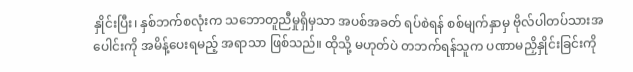နှိုင်းပြီး၊ နှစ်ဘက်စလုံးက သဘောတူညီမှုရှိမှသာ အပစ်အခတ် ရပ်စဲရန် စစ်မျက်နှာမှ ဗိုလ်ပါတပ်သားအပေါင်းကို အမိန့်ပေးရမည့် အရာသာ ဖြစ်သည်။ ထိုသို့ မဟုတ်ပဲ တဘက်ရန်သူက ပဏာမညှိနှိုင်းခြင်းကို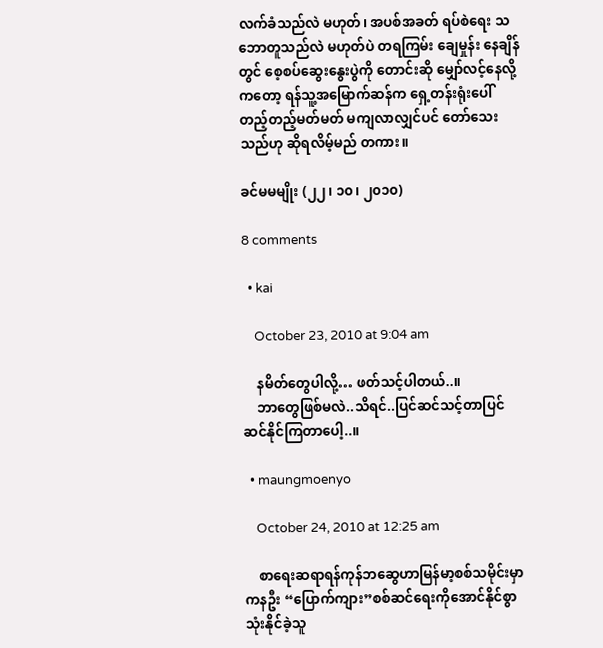လက်ခံသည်လဲ မဟုတ်၊ အပစ်အခတ် ရပ်စဲရေး သဘောတူသည်လဲ မဟုတ်ပဲ တရကြမ်း ချေမှုန်း နေချိန်တွင် စေ့စပ်ဆွေးနွေးပွဲကို တောင်းဆို မျှော်လင့်နေလို့ကတော့ ရန်သူ့အမြောက်ဆန်က ရှေ့တန်းရုံးပေါ် တည့်တည့်မတ်မတ် မကျလာလျှင်ပင် တော်သေးသည်ဟု ဆိုရလိမ့်မည် တကား။

ခင်မမမျိုး (၂၂၊ ၁၀၊ ၂၀၁၀)

8 comments

  • kai

    October 23, 2010 at 9:04 am

    နမိတ်တွေပါလို့… ဖတ်သင့်ပါတယ်..။
    ဘာတွေဖြစ်မလဲ..သိရင်..ပြင်ဆင်သင့်တာပြင်ဆင်နိုင်ကြတာပေါ့..။

  • maungmoenyo

    October 24, 2010 at 12:25 am

    စာရေးဆရာရန်ကုန်ဘဆွေဟာမြန်မာ့စစ်သမိုင်းမှာကနဦး “ပြောက်ကျား”စစ်ဆင်ရေးကိုအောင်နိုင်စွာသုံးနိုင်ခဲ့သူ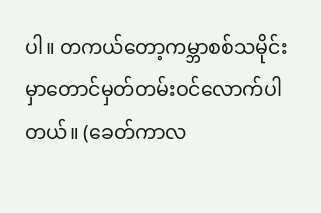ပါ။ တကယ်တော့ကမ္ဘာစစ်သမိုင်းမှာတောင်မှတ်တမ်းဝင်လောက်ပါတယ်။ (ခေတ်ကာလ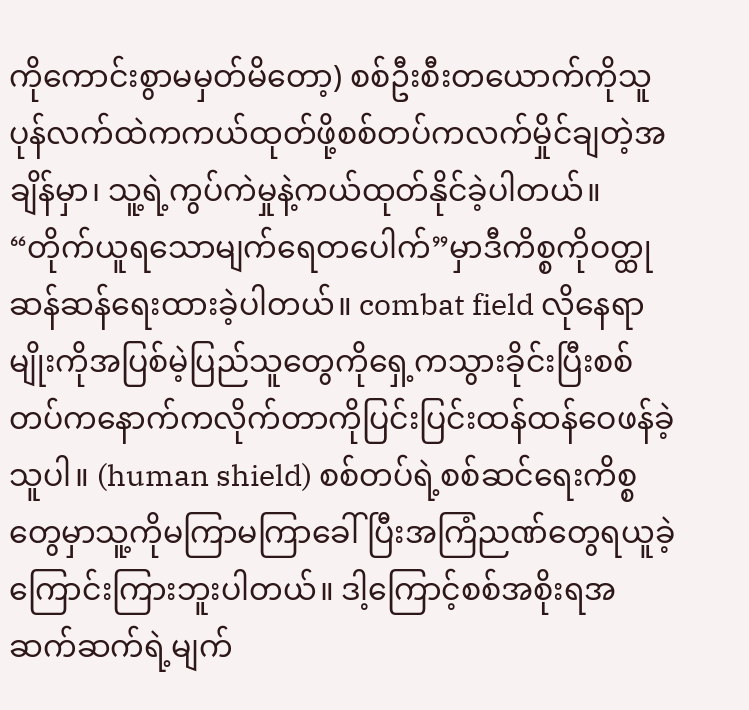ကိုကောင်းစွာမမှတ်မိတော့) စစ်ဦးစီးတယောက်ကိုသူပုန်လက်ထဲကကယ်ထုတ်ဖို့စစ်တပ်ကလက်မှိုင်ချတဲ့အချိန်မှာ၊ သူ့ရဲ့ကွပ်ကဲမှုနဲ့ကယ်ထုတ်နိုင်ခဲ့ပါတယ်။ “တိုက်ယူရသောမျက်ရေတပေါက်”မှာဒီကိစ္စကိုဝတ္ထုဆန်ဆန်ရေးထားခဲ့ပါတယ်။ combat field လိုနေရာမျိုးကိုအပြစ်မဲ့ပြည်သူတွေကိုရှေ့ကသွားခိုင်းပြီးစစ်တပ်ကနောက်ကလိုက်တာကိုပြင်းပြင်းထန်ထန်ဝေဖန်ခဲ့သူပါ။ (human shield) စစ်တပ်ရဲ့စစ်ဆင်ရေးကိစ္စတွေမှာသူ့ကိုမကြာမကြာခေါ်ပြီးအကြံညဏ်တွေရယူခဲ့ကြောင်းကြားဘူးပါတယ်။ ဒါ့ကြောင့်စစ်အစိုးရအဆက်ဆက်ရဲ့မျက်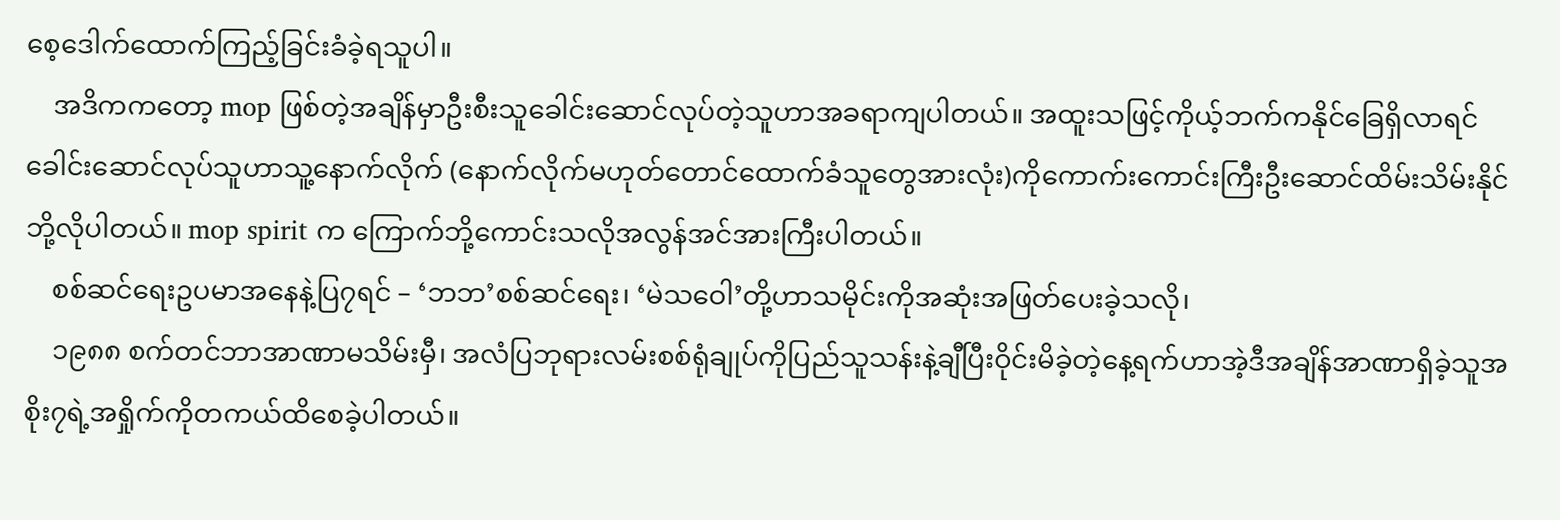စေ့ဒေါက်ထောက်ကြည့်ခြင်းခံခဲ့ရသူပါ။
    အဒိကကတော့ mop ဖြစ်တဲ့အချိန်မှာဦးစီးသူခေါင်းဆောင်လုပ်တဲ့သူဟာအခရာကျပါတယ်။ အထူးသဖြင့်ကိုယ့်ဘက်ကနိုင်ခြေရှိလာရင်ခေါင်းဆောင်လုပ်သူဟာသူ့နောက်လိုက် (နောက်လိုက်မဟုတ်တောင်ထောက်ခံသူတွေအားလုံး)ကိုကောက်းကောင်းကြီးဦးဆောင်ထိမ်းသိမ်းနိုင်ဘို့လိုပါတယ်။ mop spirit က ကြောက်ဘို့ကောင်းသလိုအလွန်အင်အားကြီးပါတယ်။
    စစ်ဆင်ရေးဥပမာအနေနဲ့ပြ၇ရင် – ‘ဘဘ’စစ်ဆင်ရေး၊ ‘မဲသဝေါ’တို့ဟာသမိုင်းကိုအဆုံးအဖြတ်ပေးခဲ့သလို၊
    ၁၉၈၈ စက်တင်ဘာအာဏာမသိမ်းမှီ၊ အလံပြဘုရားလမ်းစစ်ရုံချုပ်ကိုပြည်သူသန်းနဲ့ချီပြီးဝိုင်းမိခဲ့တဲ့နေ့ရက်ဟာအဲ့ဒီအချိန်အာဏာရှိခဲ့သူအစိုး၇ရဲ့အရှိုက်ကိုတကယ်ထိစေခဲ့ပါတယ်။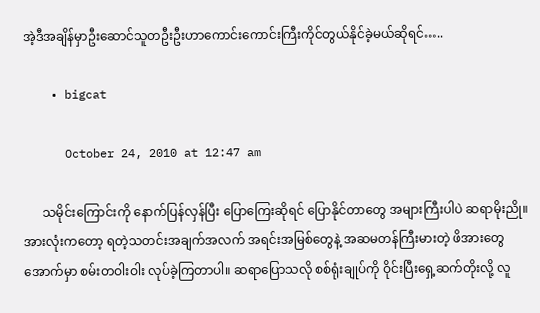အဲ့ဒီအချိန်မှာဦးဆောင်သူတဦးဦးဟာကောင်းကောင်းကြီးကိုင်တွယ်နိုင်ခဲ့မယ်ဆိုရင်…..

    • bigcat

      October 24, 2010 at 12:47 am

      သမိုင်းကြောင်းကို နောက်ပြန်လှန်ပြီး ပြောကြေးဆိုရင် ပြောနိုင်တာတွေ အများကြီးပါပဲ ဆရာမိုးညို။ အားလုံးကတော့ ရတဲ့သတင်းအချက်အလက် အရင်းအမြစ်တွေနဲ့ အဆမတန်ကြီးမားတဲ့ ဖိအားတွေအောက်မှာ စမ်းတဝါးဝါး လုပ်ခဲ့ကြတာပါ။ ဆရာပြောသလို စစ်ရုံးချုပ်ကို ဝိုင်းပြီးရှေ့ဆက်တိုးလို့ လူ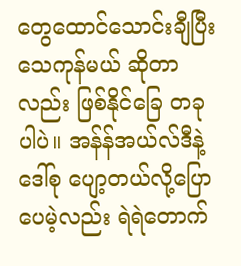တွေထောင်သောင်းချီပြီး သေကုန်မယ် ဆိုတာလည်း ဖြစ်နိုင်ခြေ တခုပါပဲ။ အန်န်အယ်လ်ဒီနဲ့ ဒေါ်စု ပျော့တယ်လို့ပြောပေမဲ့လည်း ရဲရဲတောက်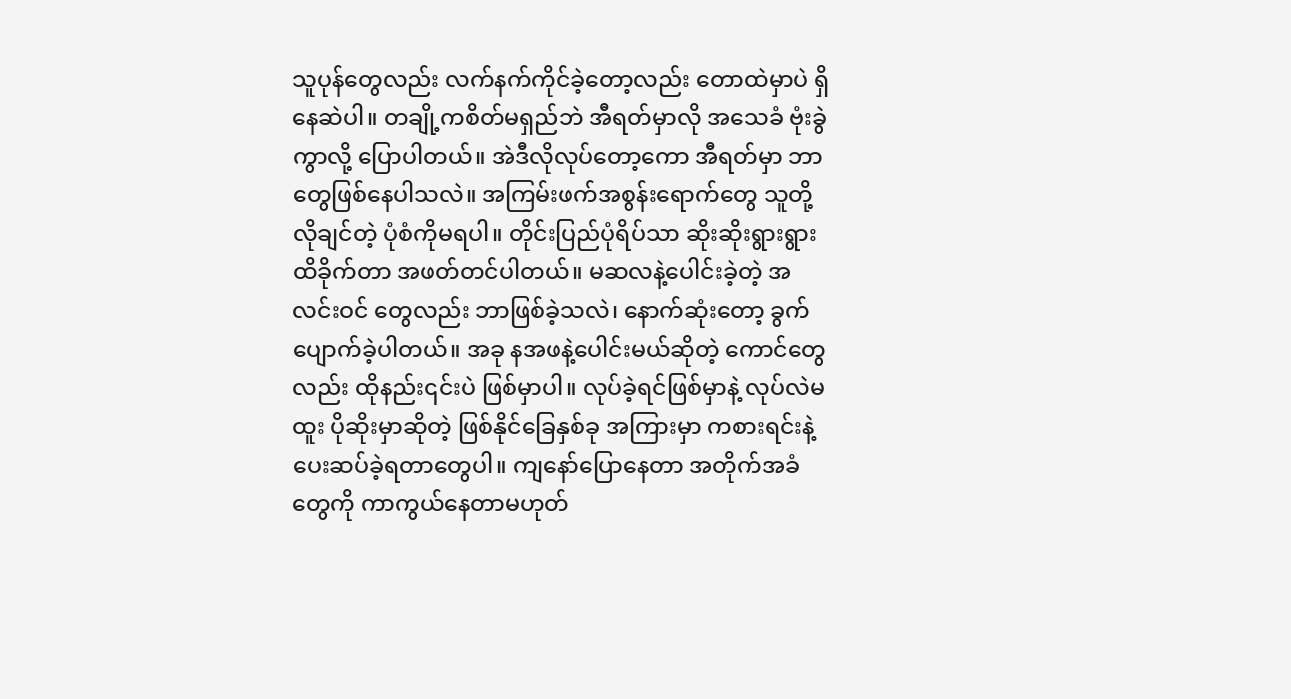သူပုန်တွေလည်း လက်နက်ကိုင်ခဲ့တော့လည်း တောထဲမှာပဲ ရှိနေဆဲပါ။ တချို့ကစိတ်မရှည်ဘဲ အီရတ်မှာလို အသေခံ ဗုံးခွဲကွာလို့ ပြောပါတယ်။ အဲဒီလိုလုပ်တော့ကော အီရတ်မှာ ဘာတွေဖြစ်နေပါသလဲ။ အကြမ်းဖက်အစွန်းရောက်တွေ သူတို့လိုချင်တဲ့ ပုံစံကိုမရပါ။ တိုင်းပြည်ပုံရိပ်သာ ဆိုးဆိုးရွားရွား ထိခိုက်တာ အဖတ်တင်ပါတယ်။ မဆလနဲ့ပေါင်းခဲ့တဲ့ အလင်းဝင် တွေလည်း ဘာဖြစ်ခဲ့သလဲ၊ နောက်ဆုံးတော့ ခွက်ပျောက်ခဲ့ပါတယ်။ အခု နအဖနဲ့ပေါင်းမယ်ဆိုတဲ့ ကောင်တွေလည်း ထိုနည်း၎င်းပဲ ဖြစ်မှာပါ။ လုပ်ခဲ့ရင်ဖြစ်မှာနဲ့ လုပ်လဲမထူး ပိုဆိုးမှာဆိုတဲ့ ဖြစ်နိုင်ခြေနှစ်ခု အကြားမှာ ကစားရင်းနဲ့ ပေးဆပ်ခဲ့ရတာတွေပါ။ ကျနော်ပြောနေတာ အတိုက်အခံတွေကို ကာကွယ်နေတာမဟုတ်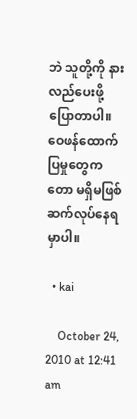ဘဲ သူတို့ကို နားလည်ပေးဖို့ ပြောတာပါ။ ဝေဖန်ထောက်ပြမှုတွေကတော မရှိမဖြစ် ဆက်လုပ်နေရမှာပါ။

  • kai

    October 24, 2010 at 12:41 am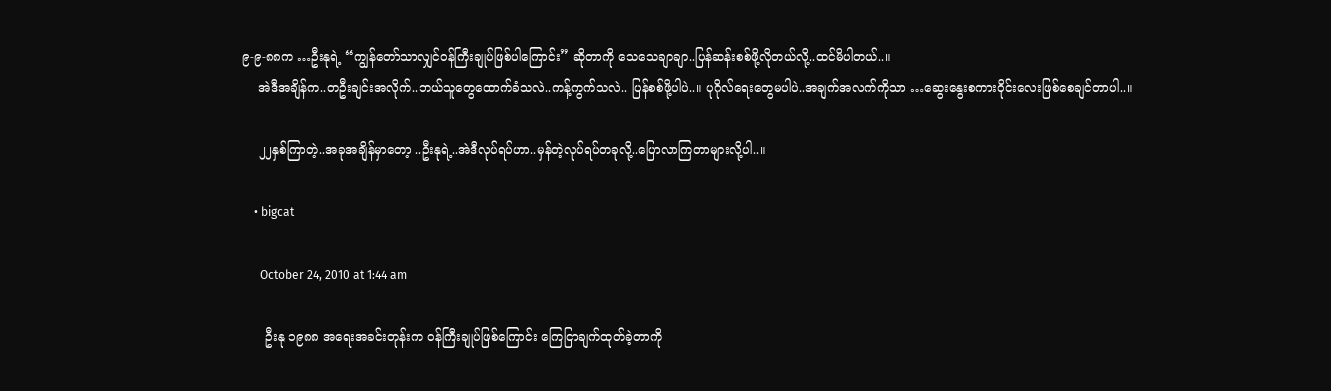၉-၉-၈၈က …ဦးနုရဲ့ “ကျွန်တော်သာလျှင်ဝန်ကြီးချုပ်ဖြစ်ပါကြောင်း” ဆိုတာကို သေသေချာချာ..ပြန်ဆန်းစစ်ဖို့လိုတယ်လို့..ထင်မိပါတယ်..။
    အဲဒီအချိန်က..တဦးချင်းအလိုက်..ဘယ်သူတွေထောက်ခံသလဲ..ကန့်ကွက်သလဲ.. ပြန်စစ်ဖို့ပါပဲ..။ ပုဂိုလ်ရေးတွေမပါပဲ..အချက်အလက်ကိုသာ …ဆွေးနွေးစကားဝိုင်းလေးဖြစ်စေချင်တာပါ..။

    ၂၂နှစ်ကြာတဲ့..အခုအချိန်မှာတော့ ..ဦးနုရဲ့..အဲဒီလုပ်ရပ်ဟာ..မှန်တဲ့လုပ်ရပ်တခုလို့..ပြောလာကြတာများလို့ပါ..။

    • bigcat

      October 24, 2010 at 1:44 am

      ဦးနု ၁၉၈၈ အရေးအခင်းတုန်းက ဝန်ကြီးချုပ်ဖြစ်ကြောင်း ကြေငြာချက်ထုတ်ခဲ့တာကို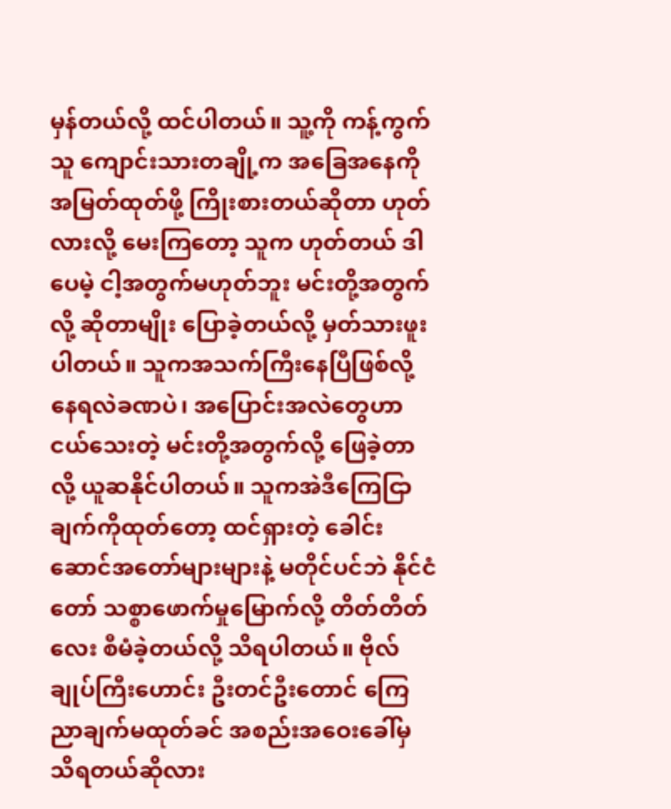မှန်တယ်လို့ ထင်ပါတယ်။ သူ့ကို ကန့်ကွက်သူ ကျောင်းသားတချို့က အခြေအနေကို အမြတ်ထုတ်ဖို့ ကြိုးစားတယ်ဆိုတာ ဟုတ်လားလို့ မေးကြတော့ သူက ဟုတ်တယ် ဒါပေမဲ့ ငါ့အတွက်မဟုတ်ဘူး မင်းတို့အတွက်လို့ ဆိုတာမျိုး ပြောခဲ့တယ်လို့ မှတ်သားဖူးပါတယ်။ သူကအသက်ကြီးနေပြီဖြစ်လို့ နေရလဲခဏပဲ၊ အပြောင်းအလဲတွေဟာ ငယ်သေးတဲ့ မင်းတို့အတွက်လို့ ဖြေခဲ့တာလို့ ယူဆနိုင်ပါတယ်။ သူကအဲဒီကြေငြာချက်ကိုထုတ်တော့ ထင်ရှားတဲ့ ခေါင်းဆောင်အတော်များများနဲ့ မတိုင်ပင်ဘဲ နိုင်ငံတော် သစ္စာဖောက်မှုမြောက်လို့ တိတ်တိတ်လေး စီမံခဲ့တယ်လို့ သိရပါတယ်။ ဗိုလ်ချုပ်ကြီးဟောင်း ဦးတင်ဦးတောင် ကြေညာချက်မထုတ်ခင် အစည်းအဝေးခေါ်မှ သိရတယ်ဆိုလား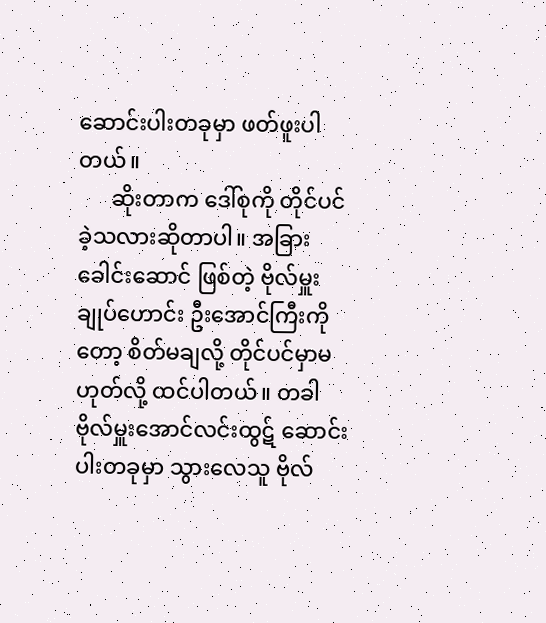ဆောင်းပါးတခုမှာ ဖတ်ဖူးပါတယ်။
      ဆိုးတာက ဒေါ်စုကို တိုင်ပင်ခဲ့သလားဆိုတာပါ။ အခြားခေါင်းဆောင် ဖြစ်တဲ့ ဗိုလ်မှူးချုပ်ဟောင်း ဦးအောင်ကြီးကိုတော့ စိတ်မချလို့ တိုင်ပင်မှာမဟုတ်လို့ ထင်ပါတယ်။ တခါဗိုလ်မှူးအောင်လင်းထွဋ် ဆောင်းပါးတခုမှာ သွားလေသူ ဗိုလ်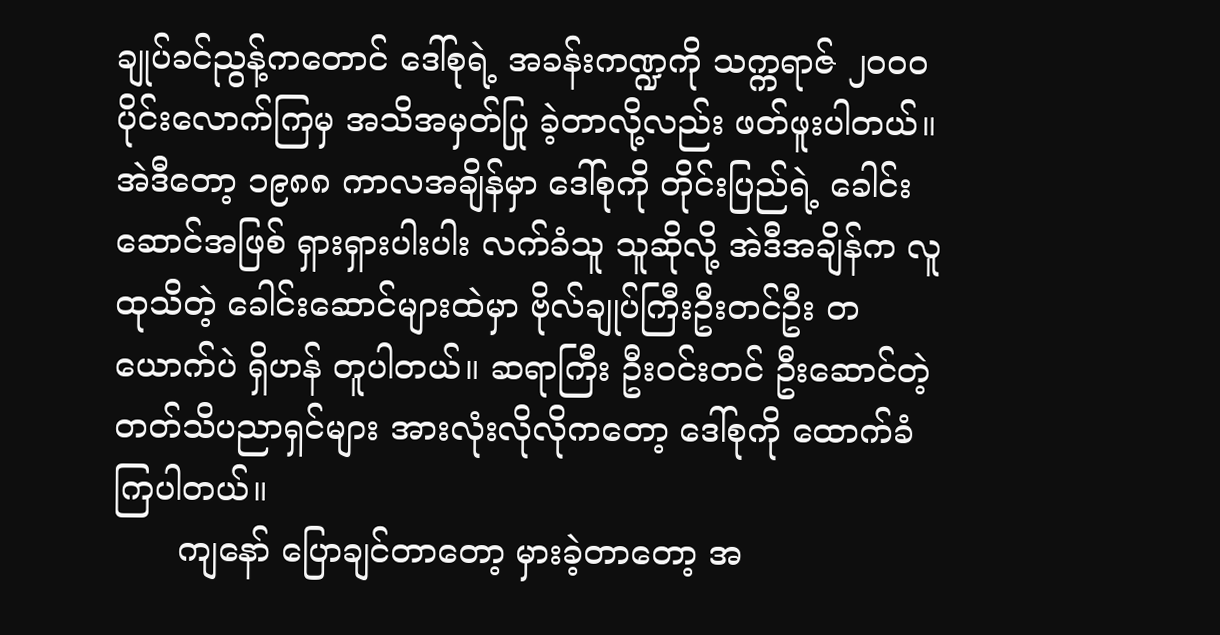ချုပ်ခင်ညွန့်ကတောင် ဒေါ်စုရဲ့ အခန်းကဏ္ဍကို သက္ကရာဇ် ၂၀၀ဝ ပိုင်းလောက်ကြမှ အသိအမှတ်ပြု ခဲ့တာလို့လည်း ဖတ်ဖူးပါတယ်။ အဲဒီတော့ ၁၉၈၈ ကာလအချိန်မှာ ဒေါ်စုကို တိုင်းပြည်ရဲ့ ခေါင်းဆောင်အဖြစ် ရှားရှားပါးပါး လက်ခံသူ သူဆိုလို့ အဲဒီအချိန်က လူထုသိတဲ့ ခေါင်းဆောင်များထဲမှာ ဗိုလ်ချုပ်ကြီးဦးတင်ဦး တယောက်ပဲ ရှိဟန် တူပါတယ်။ ဆရာကြီး ဦးဝင်းတင် ဦးဆောင်တဲ့ တတ်သိပညာရှင်များ အားလုံးလိုလိုကတော့ ဒေါ်စုကို ထောက်ခံကြပါတယ်။
      ကျနော် ပြောချင်တာတော့ မှားခဲ့တာတော့ အ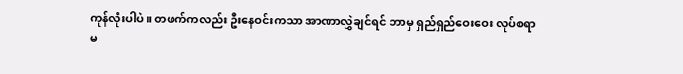ကုန်လုံးပါပဲ။ တဖက်ကလည်း ဦးနေဝင်းကသာ အာဏာလွှဲချင်ရင် ဘာမှ ရှည်ရှည်ဝေးဝေး လုပ်စရာမ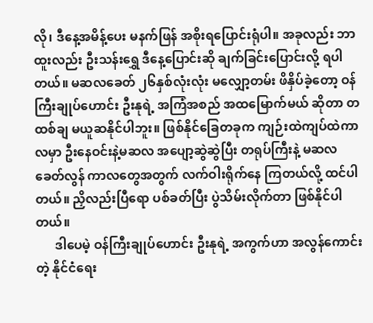လို၊ ဒီနေ့အမိန့်ပေး မနက်ဖြန် အစိုးရပြောင်းရုံပါ။ အခုလည်း ဘာထူးလည်း ဦးသန်းရွှေ ဒီနေ့ပြောင်းဆို ချက်ခြင်းပြောင်းလို့ ရပါတယ်။ မဆလခေတ် ၂၆နှစ်လုံးလုံး မလျှော့တမ်း ဖိနှိပ်ခဲ့တော့ ဝန်ကြီးချုပ်ဟောင်း ဦးနုရဲ့ အကြံအစည် အထမြောက်မယ် ဆိုတာ တထစ်ချ မယူဆနိုင်ပါဘူး။ ဖြစ်နိုင်ခြေတခုက ကျဉ်းထဲကျပ်ထဲကာလမှာ ဦးနေဝင်းနဲ့မဆလ အပျော့ဆွဲဆွဲပြီး တရုပ်ကြီးနဲ့ မဆလခေတ်လွန် ကာလတွေအတွက် လက်ဝါးရိုက်နေ ကြတယ်လို့ ထင်ပါတယ်။ ညှိလည်းပြီရော ပစ်ခတ်ပြီး ပွဲသိမ်းလိုက်တာ ဖြစ်နိုင်ပါတယ်။
      ဒါပေမဲ့ ဝန်ကြီးချုပ်ဟောင်း ဦးနုရဲ့ အကွက်ဟာ အလွန်ကောင်းတဲ့ နိုင်ငံရေး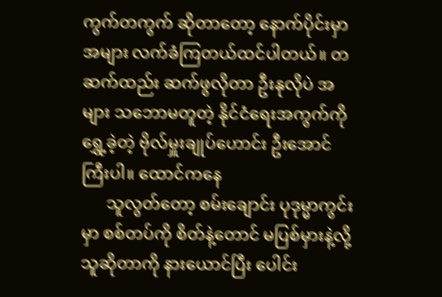ကွက်တကွက် ဆိုတာတော့ နောက်ပိုင်းမှာ အများ လက်ခံကြတယ်ထင်ပါတယ်။ တဆက်ထည်း ဆက်ဖွလိုတာ ဦးနုလိုပဲ အများ သဘောမတူတဲ့ နိုင်ငံရေးအကွက်ကို ရွှေ့ခဲ့တဲ့ ဗိုလ်မှူးချုပ်ဟောင်း ဦးအောင်ကြီးပါ။ ထောင်ကနေ
      သူလွတ်တော့ စမ်းချောင်း ပုဒုမ္မာကွင်းမှာ စစ်တပ်ကို စိတ်နဲ့တောင် မပြစ်မှားနဲ့လို့ သူဆိုတာကို နားယောင်ပြီး ပေါင်း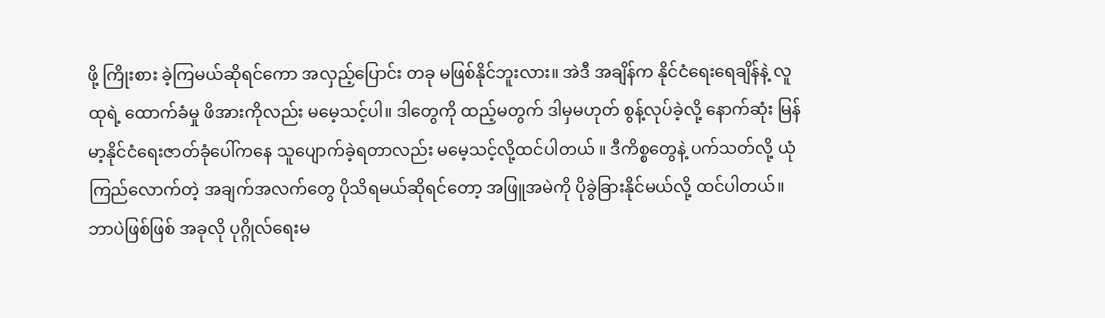ဖို့ ကြိုးစား ခဲ့ကြမယ်ဆိုရင်ကော အလှည့်ပြောင်း တခု မဖြစ်နိုင်ဘူးလား။ အဲဒီ အချိန်က နိုင်ငံရေးရေချိန်နဲ့ လူထုရဲ့ ထောက်ခံမှု ဖိအားကိုလည်း မမေ့သင့်ပါ။ ဒါတွေကို ထည့်မတွက် ဒါမှမဟုတ် စွန့်လုပ်ခဲ့လို့ နောက်ဆုံး မြန်မာ့နိုင်ငံရေးဇာတ်ခုံပေါ်ကနေ သူပျောက်ခဲ့ရတာလည်း မမေ့သင့်လို့ထင်ပါတယ် ။ ဒီကိစ္စတွေနဲ့ ပက်သတ်လို့ ယုံကြည်လောက်တဲ့ အချက်အလက်တွေ ပိုသိရမယ်ဆိုရင်တော့ အဖြူအမဲကို ပိုခွဲခြားနိုင်မယ်လို့ ထင်ပါတယ်။ ဘာပဲဖြစ်ဖြစ် အခုလို ပုဂ္ဂိုလ်ရေးမ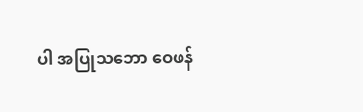ပါ အပြုသဘော ဝေဖန်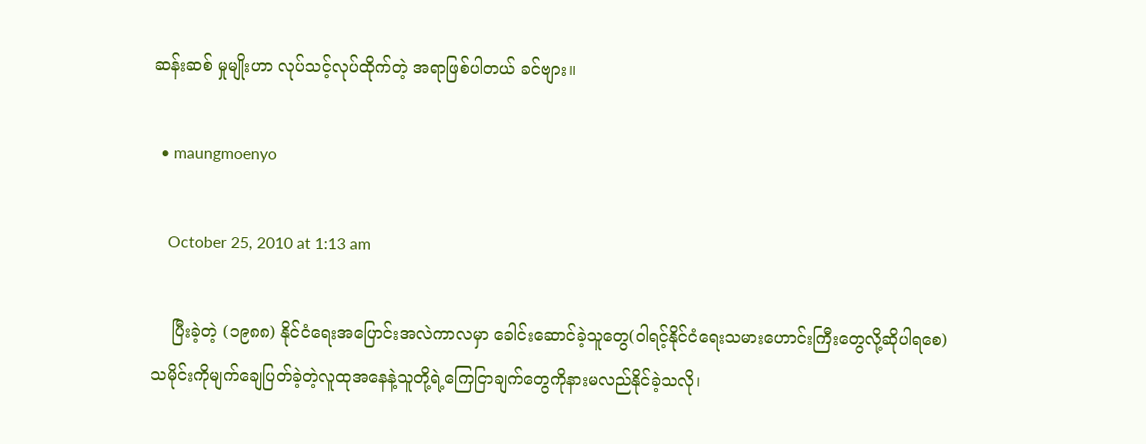ဆန်းဆစ် မှုမျိုးဟာ လုပ်သင့်လုပ်ထိုက်တဲ့ အရာဖြစ်ပါတယ် ခင်ဗျား။

  • maungmoenyo

    October 25, 2010 at 1:13 am

    ပြီးခဲ့တဲ့ (၁၉၈၈) နိုင်ငံရေးအပြောင်းအလဲကာလမှာ ခေါင်းဆောင်ခဲ့သူတွေ(ဝါရင့်နိုင်ငံရေးသမားဟောင်းကြီးတွေလို့ဆိုပါရစေ) သမိုင်းကိုမျက်ချေပြတ်ခဲ့တဲ့လူထုအနေနဲ့သူတို့ရဲ့ကြေငြာချက်တွေကိုနားမလည်နိုင်ခဲ့သလို၊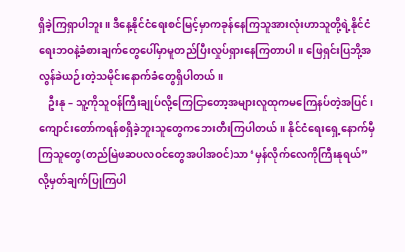ရှိခဲ့ကြရှာပါဘူး။ ဒီနေ့နိုင်ငံရေးစင်မြင့်မှာကခုန်နေကြသူအားလုံးဟာသူတို့ရဲ့နိုင်ငံရေးဘဝနဲ့ခံစားချက်တွေပေါ်မှာမူတည်ပြီးလှုပ်ရှားနေကြတာပါ။ ဖြေရှင်းပြဘို့အလွန်ခဲယဉ်းတဲ့သမိုင်းနောက်ခံတွေရှိပါတယ်။
    ဦးနု – သူ့ကိုသူဝန်ကြီးချုပ်လို့ကြေငြာတော့အများလူထုကမကြေနပ်တဲ့အပြင်၊ကျောင်းတော်ကရန်စရှိခဲ့ဘူးသူတွေကဘေးတီးကြပါတယ်။ နိုင်ငံရေးရှေ့နောက်မှီကြသူတွေ(တည်မြဲဖဆပလဝင်တွေအပါအဝင်)သာ ‘မှန်လိုက်လေကိုကြီးနုရယ်” လို့မှတ်ချက်ပြုကြပါ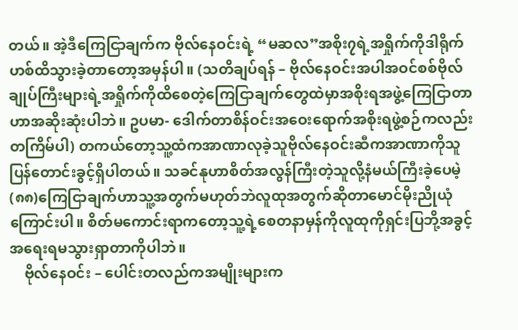တယ်။ အဲ့ဒီကြေငြာချက်က ဗိုလ်နေဝင်းရဲ့ “မဆလ”အစိုး၇ရဲ့အရှိုက်ကိုဒါရိုက်ဟစ်ထိသွားခဲ့တာတော့အမှန်ပါ။ (သတိချပ်ရန် – ဗိုလ်နေဝင်းအပါအဝင်စစ်ဗိုလ်ချုပ်ကြီးများရဲ့အရှိုက်ကိုထိစေတဲ့ကြေငြာချက်တွေထဲမှာအစိုးရအဖွဲ့ကြေငြာတာဟာအဆိုးဆုံးပါဘဲ။ ဥပမာ- ဒေါက်တာစိန်ဝင်းအဝေးရောက်အစိုးရဖွဲ့စဉ်ကလည်းတကြိမ်ပါ) တကယ်တော့သူ့ထံကအာဏာလုခဲ့သူဗိုလ်နေဝင်းဆီကအာဏာကိုသူပြန်တောင်းခွင့်ရှိပါတယ်။ သခင်နုဟာစိတ်အလွန်ကြီးတဲ့သူလို့နံမယ်ကြီးခဲ့ပေမဲ့ (၈၈)ကြေငြာချက်ဟာသူ့အတွက်မဟုတ်ဘဲလူထုအတွက်ဆိုတာမောင်မိုးညိုယုံကြောင်းပါ။ စိတ်မကောင်းရာကတော့သူ့ရဲ့စေတနာမှန်ကိုလူထုကိုရှင်းပြဘို့အခွင့်အရေးရမသွားရှာတာကိုပါဘဲ။
    ဗိုလ်နေဝင်း – ပေါင်းတလည်ကအမျိုးများက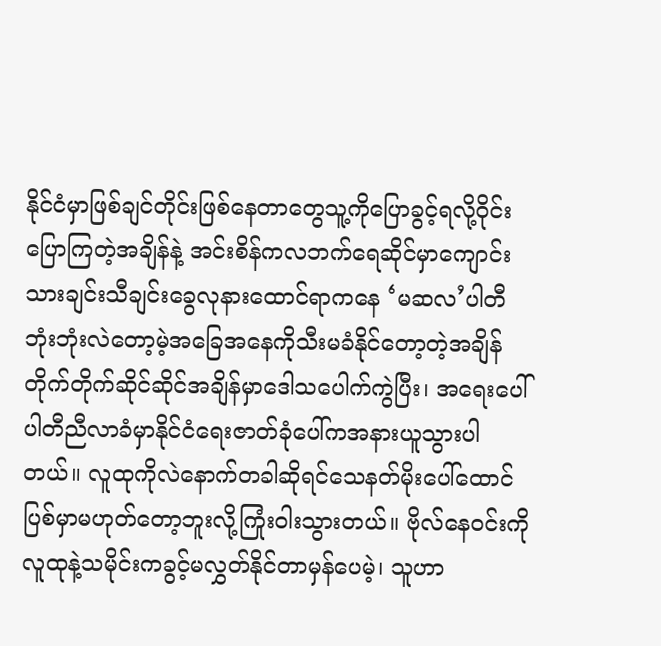နိုင်ငံမှာဖြစ်ချင်တိုင်းဖြစ်နေတာတွေသူ့ကိုပြောခွင့်ရလို့ဝိုင်းပြောကြတဲ့အချိန်နဲ့ အင်းစိန်ကလဘက်ရေဆိုင်မှာကျောင်းသားချင်းသီချင်းခွေလုနားထောင်ရာကနေ ‘မဆလ’ပါတီဘုံးဘုံးလဲတော့မဲ့အခြေအနေကိုသီးမခံနိုင်တော့တဲ့အချိန်တိုက်တိုက်ဆိုင်ဆိုင်အချိန်မှာဒေါသပေါက်ကွဲပြီး၊ အရေးပေါ်ပါတီညီလာခံမှာနိုင်ငံရေးဇာတ်ခုံပေါ်ကအနားယူသွားပါတယ်။ လူထုကိုလဲနောက်တခါဆိုရင်သေနတ်မိုးပေါ်ထောင်ပြစ်မှာမဟုတ်တော့ဘူးလို့ကြုံးဝါးသွားတယ်။ ဗိုလ်နေဝင်းကိုလူထုနဲ့သမိုင်းကခွင့်မလွှတ်နိုင်တာမှန်ပေမဲ့၊ သူဟာ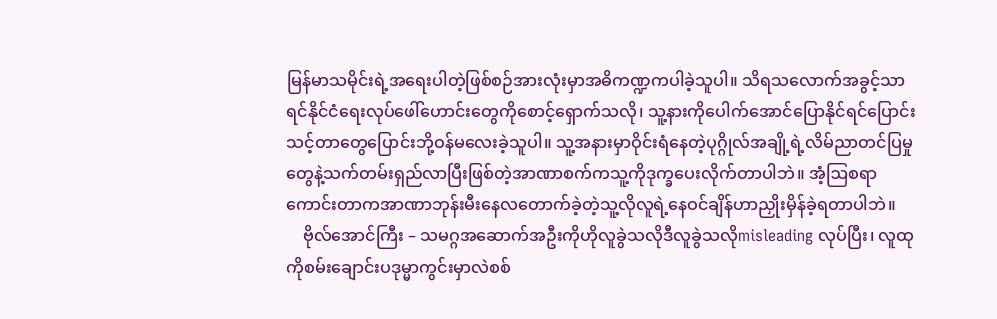မြန်မာသမိုင်းရဲ့အရေးပါတဲ့ဖြစ်စဉ်အားလုံးမှာအဓိကဏ္ဍကပါခဲ့သူပါ။ သိရသလောက်အခွင့်သာရင်နိုင်ငံရေးလုပ်ဖေါ်ဟောင်းတွေကိုစောင့်ရှောက်သလို၊ သူ့နားကိုပေါက်အောင်ပြောနိုင်ရင်ပြောင်းသင့်တာတွေပြောင်းဘို့ဝန်မလေးခဲ့သူပါ။ သူ့အနားမှာဝိုင်းရံနေတဲ့ပုဂ္ဂိုလ်အချို့ရဲ့လိမ်ညာတင်ပြမှုတွေနဲ့သက်တမ်းရှည်လာပြီးဖြစ်တဲ့အာဏာစက်ကသူ့ကိုဒုက္ခပေးလိုက်တာပါဘဲ။ အံ့ဩစရာကောင်းတာကအာဏာဘုန်းမီးနေလတောက်ခဲ့တဲ့သူ့လိုလူရဲ့နေဝင်ချိန်ဟာညှိုးမှိန်ခဲ့ရတာပါဘဲ။
    ဗိုလ်အောင်ကြီး – သမဂ္ဂအဆောက်အဦးကိုဟိုလူခွဲသလိုဒီလူခွဲသလိုmisleading လုပ်ပြီး၊ လူထုကိုစမ်းချောင်းပဒုမ္မာကွင်းမှာလဲစစ်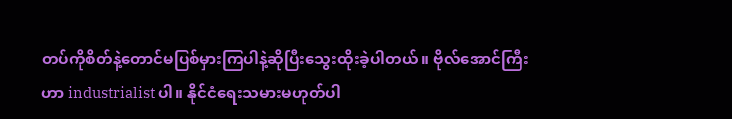တပ်ကိုစိတ်နဲ့တောင်မပြစ်မှားကြပါနဲ့ဆိုပြီးသွေးထိုးခဲ့ပါတယ်။ ဗိုလ်အောင်ကြီးဟာ industrialist ပါ။ နိုင်ငံရေးသမားမဟုတ်ပါ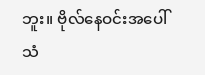ဘူး။ ဗိုလ်နေဝင်းအပေါ်သံ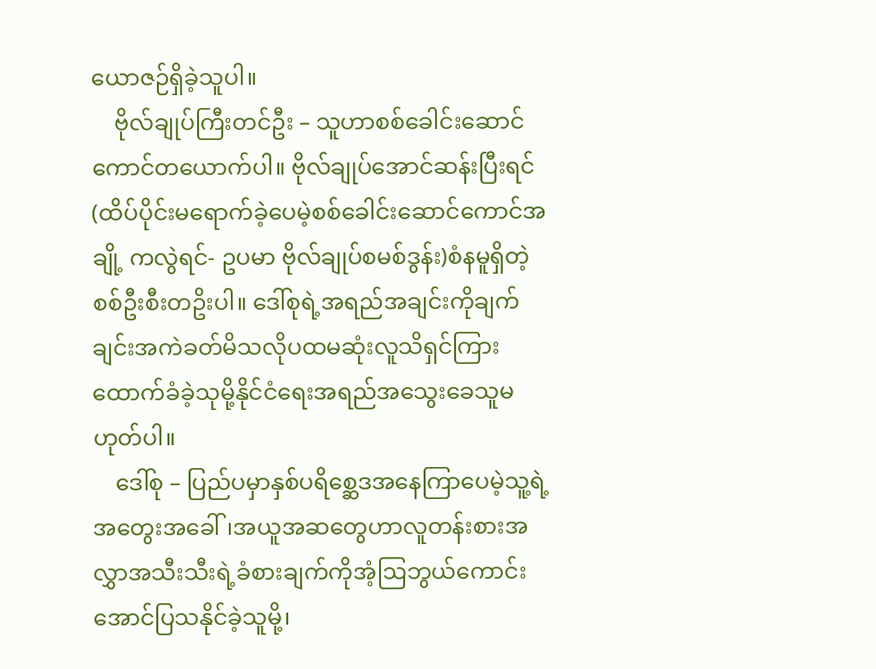ယောဇဉ်ရှိခဲ့သူပါ။
    ဗိုလ်ချုပ်ကြီးတင်ဦး – သူဟာစစ်ခေါင်းဆောင်ကောင်တယောက်ပါ။ ဗိုလ်ချုပ်အောင်ဆန်းပြီးရင် (ထိပ်ပိုင်းမရောက်ခဲ့ပေမဲ့စစ်ခေါင်းဆောင်ကောင်အချို့ ကလွဲရင်- ဥပမာ ဗိုလ်ချုပ်စမစ်ဒွန်း)စံနမူရှိတဲ့စစ်ဦးစီးတဥိးပါ။ ဒေါ်စုရဲ့အရည်အချင်းကိုချက်ချင်းအကဲခတ်မိသလိုပထမဆုံးလူသိရှင်ကြားထောက်ခံခဲ့သုမို့နိုင်ငံရေးအရည်အသွေးခေသူမဟုတ်ပါ။
    ဒေါ်စု – ပြည်ပမှာနှစ်ပရိစ္ဆေဒအနေကြာပေမဲ့သူ့ရဲ့အတွေးအခေါ်၊အယူအဆတွေဟာလူတန်းစားအလွှာအသီးသီးရဲ့ခံစားချက်ကိုအံ့ဩဘွယ်ကောင်းအောင်ပြသနိုင်ခဲ့သူမို့၊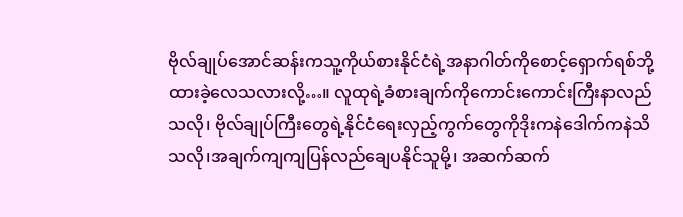ဗိုလ်ချုပ်အောင်ဆန်းကသူ့ကိုယ်စားနိုင်ငံရဲ့အနာဂါတ်ကိုစောင့်ရှောက်ရစ်ဘို့ထားခဲ့လေသလားလို့…။ လူထုရဲ့ခံစားချက်ကိုကောင်းကောင်းကြီးနာလည်သလို၊ ဗိုလ်ချုပ်ကြီးတွေရဲ့နိုင်ငံရေးလှည့်ကွက်တွေကိုဒိုးကနဲဒေါက်ကနဲသိသလို၊အချက်ကျကျပြန်လည်ချေပနိုင်သူမို့၊ အဆက်ဆက်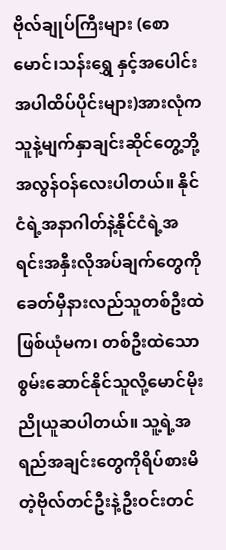ဗိုလ်ချုပ်ကြီးများ (စောမောင်၊သန်းရွှေ နှင့်အပေါင်းအပါထိပ်ပိုင်းများ)အားလုံကသူနဲ့မျက်နှာချင်းဆိုင်တွေ့ဘို့အလွန်ဝန်လေးပါတယ်။ နိုင်ငံရဲ့အနာဂါတ်နဲ့နိုင်ငံရဲ့အရင်းအနှီးလိုအပ်ချက်တွေကိုခေတ်မှီနားလည်သူတစ်ဦးထဲဖြစ်ယုံမက၊ တစ်ဦးထဲသောစွမ်းဆောင်နိုင်သူလို့မောင်မိုးညိုယူဆပါတယ်။ သူ့ရဲ့အရည်အချင်းတွေကိုရိပ်စားမိတဲ့ဗိုလ်တင်ဦးနဲ့ဦးဝင်းတင်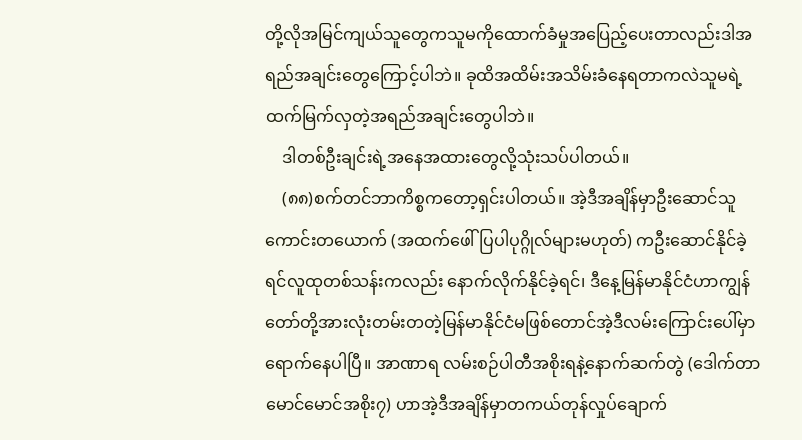တို့လိုအမြင်ကျယ်သူတွေကသူမကိုထောက်ခံမှုအပြေည့်ပေးတာလည်းဒါအရည်အချင်းတွေကြောင့်ပါဘဲ။ ခုထိအထိမ်းအသိမ်းခံနေရတာကလဲသူမရဲ့ထက်မြက်လှတဲ့အရည်အချင်းတွေပါဘဲ။
    ဒါတစ်ဦးချင်းရဲ့အနေအထားတွေလို့သုံးသပ်ပါတယ်။
    (၈၈)စက်တင်ဘာကိစ္စကတော့ရှင်းပါတယ်။ အဲ့ဒီအချိန်မှာဦးဆောင်သူကောင်းတယောက် (အထက်ဖေါ်ပြပါပုဂ္ဂိုလ်များမဟုတ်) ကဦးဆောင်နိုင်ခဲ့ရင်လူထုတစ်သန်းကလည်း နောက်လိုက်နိုင်ခဲ့ရင်၊ ဒီနေ့မြန်မာနိုင်ငံဟာကျွန်တော်တို့အားလုံးတမ်းတတဲ့မြန်မာနိုင်ငံမဖြစ်တောင်အဲ့ဒီလမ်းကြောင်းပေါ်မှာရောက်နေပါပြီ။ အာဏာရ လမ်းစဉ်ပါတီအစိုးရနဲ့နောက်ဆက်တွဲ (ဒေါက်တာမောင်မောင်အစိုး၇) ဟာအဲ့ဒီအချိန်မှာတကယ်တုန်လှုပ်ချောက်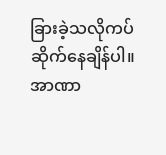ခြားခဲ့သလိုကပ်ဆိုက်နေချိန်ပါ။ အာဏာ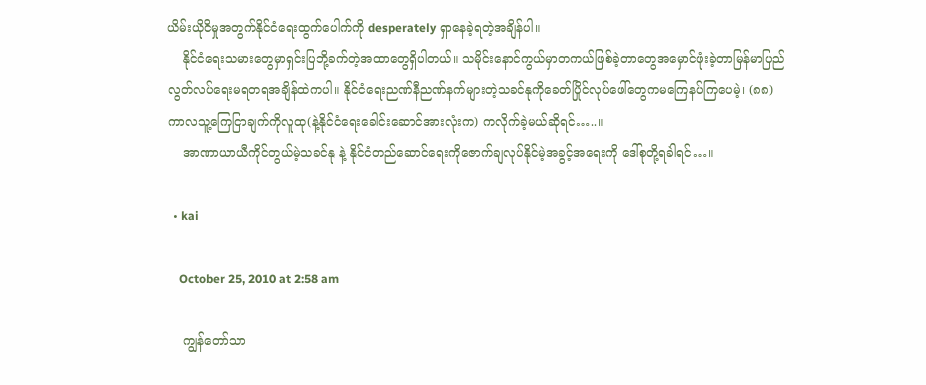ယိမ်းယိုငိမှုအတွက်နိုင်ငံရေးထွက်ပေါက်ကို desperately ရှာနေခဲ့ရတဲ့အချိန်ပါ။
    နိုင်ငံရေးသမားတွေမှာရှင်းပြဘို့ခက်တဲ့အထာတွေရှိပါတယ်။ သမိုင်းနောင်ကွယ်မှာတကယ်ဖြစ်ခဲ့တာတွေအမှောင်ဖုံးခဲ့တာမြန်မာပြည်လွတ်လပ်ရေးမရတရအချိန်ထဲကပါ။ နိုင်ငံရေးညဏ်နီညဏ်နက်များတဲ့သခင်နုကိုခေတ်ပြိုင်လုပ်ဖေါ်တွေကမကြေနပ်ကြပေမဲ့၊ (၈၈)ကာလသူ့ကြေငြာချက်ကိုလူထု(နဲ့နိုင်ငံရေးခေါင်းဆောင်အားလုံးက) ကလိုက်ခဲ့မယ်ဆိုရင်…..။
    အာဏာယာယီကိုင်တွယ်မဲ့သခင်နု နဲ့ နိုင်ငံတည်ဆောင်ရေးကိုဇောက်ချလုပ်နိုင်မဲ့အခွင့်အရေးကို ဒေါ်စုတို့ရခဲါရင်…။

  • kai

    October 25, 2010 at 2:58 am

    ကျွန်တော်သာ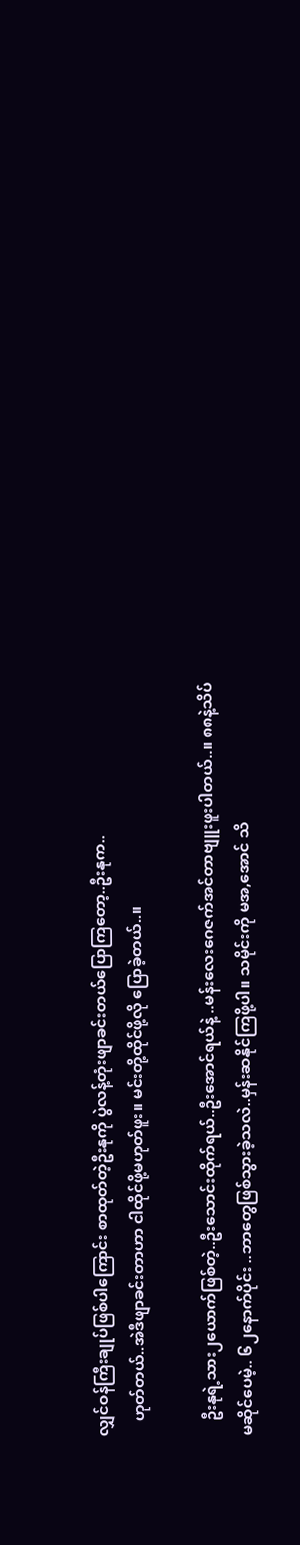လျှင်ဝန်ကြီးချုပ်ဖြစ်ပါကြောင်း စာထုတ်တဲ့ဦးနုကို ပွဲလန့်တုံးဖျာခင်းတယ်ပြောကြတော့..ဦးနုက..
    ဟုတ်တယ်..အဲဒီဖျာခင်းတာဟာ ငါထိုင်ဖို့မဟုတ်ဖူး။ မင်းတို့ထိုင်ဖို့လို ပြောခဲ့တယ်..။

    ဦးနုရဲ့သား၂ယောက်ဖြစ်တဲ့..ဦးသောင်းထိုက်ရယ်..ဦးအောင်ရယ်နဲ့ ..မန်းလေးဂေဇက်အင်တာဗျူးဖူးပါတယ်..။ ၈၈နဲ့သိပ်မဆိုင်ပေမဲ့.. ၆၂နောက်ပိုင်း ..ဘာတွေဖြစ်သွားခဲ့သလဲ..မှန်းဆနိုင်ကြဖို့ပါ။ သမိုင်းကို မအ,အောင် သိ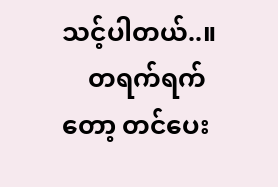သင့်ပါတယ်..။
    တရက်ရက်တော့ တင်ပေး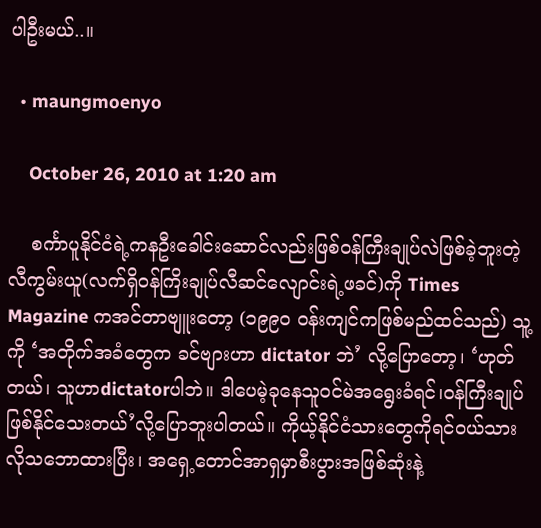ပါဦးမယ်..။

  • maungmoenyo

    October 26, 2010 at 1:20 am

    စင်္ကာပူနိုင်ငံရဲ့ကနဦးခေါင်းဆောင်လည်းဖြစ်ဝန်ကြီးချုပ်လဲဖြစ်ခဲ့ဘူးတဲ့ လီကွမ်းယူ(လက်ရှိဝန်ကြိးချုပ်လီဆင်လျောင်းရဲ့ဖခင်)ကို Times Magazine ကအင်တာဗျူးတော့ (၁၉၉ဝ ဝန်းကျင်ကဖြစ်မည်ထင်သည်) သူ့ကို ‘အတိုက်အခံတွေက ခင်ဗျားဟာ dictator ဘဲ’ လို့ပြောတော့၊ ‘ဟုတ်တယ်၊ သူဟာdictatorပါဘဲ။ ဒါပေမဲ့ခုနေသူဝင်မဲအရွေးခံရင်၊ဝန်ကြီးချုပ်ဖြစ်နိုင်သေးတယ်’လို့ပြောဘူးပါတယ်။ ကိုယ့်နိုင်ငံသားတွေကိုရင်ဝယ်သားလိုသဘောထားပြီး၊ အရှေ့တောင်အာရှမှာစီးပွားအဖြစ်ဆုံးနဲ့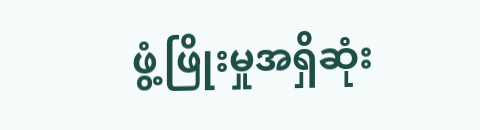ဖွံ့ဖြိုးမှုအရှိဆုံး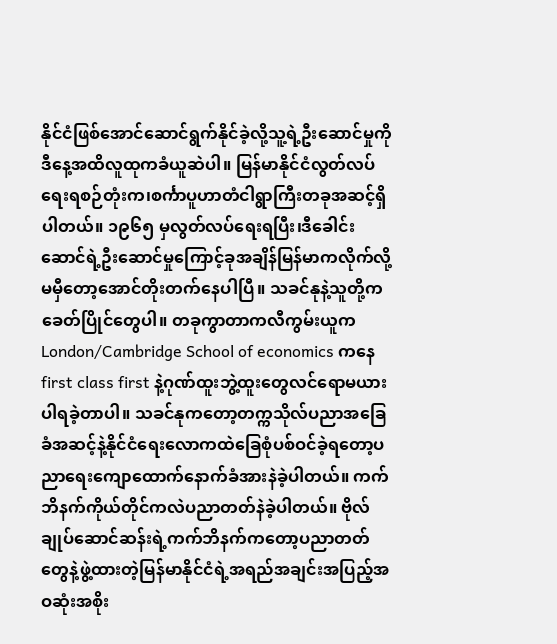နိုင်ငံဖြစ်အောင်ဆောင်ရွက်နိုင်ခဲ့လို့သူ့ရဲ့ဦးဆောင်မှုကိုဒီနေ့အထိလူထုကခံယူဆဲပါ။ မြန်မာနိုင်ငံလွတ်လပ်ရေးရစဉ်တုံးက၊စင်္ကာပူဟာတံငါရွာကြီးတခုအဆင့်ရှိပါတယ်။ ၁၉၆၅ မှလွတ်လပ်ရေးရပြီး၊ဒီခေါင်းဆောင်ရဲ့ဦးဆောင်မှုကြောင့်ခုအချိန်မြန်မာကလိုက်လို့မမှီတော့အောင်တိုးတက်နေပါပြီ။ သခင်နုနဲ့သူတို့ကခေတ်ပြိုင်တွေပါ။ တခုကွာတာကလီကွမ်းယူက London/Cambridge School of economics ကနေ first class first နဲ့ဂုဏ်ထူးဘွဲ့ထူးတွေလင်ရောမယားပါရခဲ့တာပါ။ သခင်နုကတော့တက္ကသိုလ်ပညာအခြေခံအဆင့်နဲ့နိုင်ငံရေးလောကထဲခြေစုံပစ်ဝင်ခဲ့ရတော့ပညာရေးကျောထောက်နောက်ခံအားနဲခဲ့ပါတယ်။ ကက်ဘိနက်ကိုယ်တိုင်ကလဲပညာတတ်နဲခဲ့ပါတယ်။ ဗိုလ်ချုပ်ဆောင်ဆန်းရဲ့ကက်ဘိနက်ကတော့ပညာတတ်တွေနဲ့ဖွဲ့ထားတဲ့မြန်မာနိုင်ငံရဲ့အရည်အချင်းအပြည့်အဝဆုံးအစိုး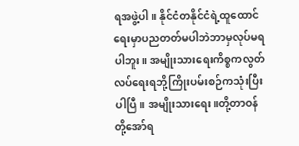ရအဖွဲ့ပါ။ နိုင်ငံတနိုင်ငံရဲ့ထူထောင်ရေးမှာပညတတ်မပါဘဲဘာမှလုပ်မရပါဘူး။ အမျိုးသားရေးကိစ္စကလွတ်လပ်ရေးရဘို့ကြိုးပမ်းစဉ်ကသုံးပြီးပါပြီ။ အမျိုးသားရေး။တို့တာဝန်တို့အော်ရ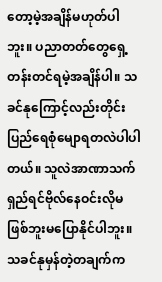တော့မဲ့အချိန်မဟုတ်ပါဘူး။ ပညာတတ်တွေရှေ့တန်းတင်ရမဲ့အချိန်ပါ။ သခင်နုကြောင့်လည်းတိုင်းပြည်ရေစုံမျောရတလဲပါပါတယ်။ သူလဲအာဏာသက်ရှည်ရင်ဗိုလ်နေဝင်းလိုမဖြစ်ဘူးမပြောနိုင်ပါဘူး။ သခင်နုမှန်တဲ့တချက်က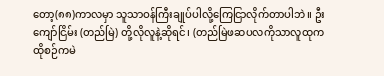တော့(၈၈)ကာလမှာ သူသာဝန်ကြီးချုပ်ပါလို့ကြေငြာလိုက်တာပါဘဲ။ ဦးကျော်ငြိမ်း (တည်မြဲ) တို့လိုလူနဲ့ဆိုရင်၊ (တည်မြဲဖဆပလကိုသာလူထုကထိုစဉ်ကမဲ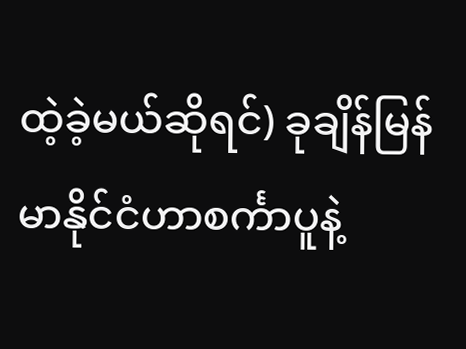ထဲ့ခဲ့မယ်ဆိုရင်) ခုချိန်မြန်မာနိုင်ငံဟာစင်္ကာပူနဲ့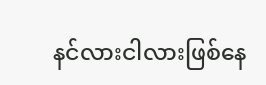နင်လားငါလားဖြစ်နေ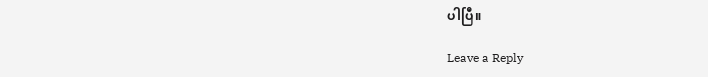ပါပြီ။

Leave a Reply